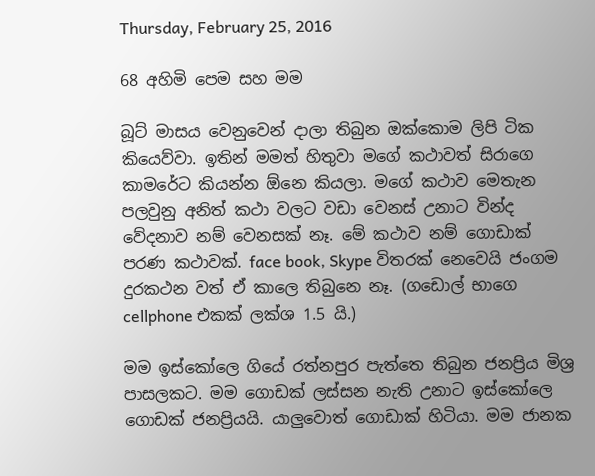Thursday, February 25, 2016

68 අහිමි පෙම සහ මම

බූට් මාසය වෙනුවෙන් දාලා තිබුන ඔක්කොම ලිපි ටික කියෙව්වා. ඉතින් මමත් හිතුවා මගේ කථාවත් සිරාගෙ කාමරේට කියන්න ඕනෙ කියලා. මගේ කථාව මෙතැන පලවුනු අනිත් කථා වලට වඩා වෙනස් උනාට වින්ද වේදනාව නම් වෙනසක් නෑ. මේ කථාව නම් ගොඩාක් පරණ කථාවක්. face book, Skype විතරක් නෙවෙයි ජංගම දුරකථන වත් ඒ කාලෙ තිබුනෙ නෑ. (ගඩොල් භාගෙ cellphone එකක් ලක්ශ 1.5 යි.)

මම ඉස්කෝලෙ ගියේ රත්නපුර පැත්තෙ තිබුන ජනප්‍රිය මිශ්‍ර පාසලකට. මම ගොඩක් ලස්සන නැති උනාට ඉස්කෝලෙ ගොඩක් ජනප්‍රියයි. යාලුවොත් ගොඩාක් හිටියා. මම ජානක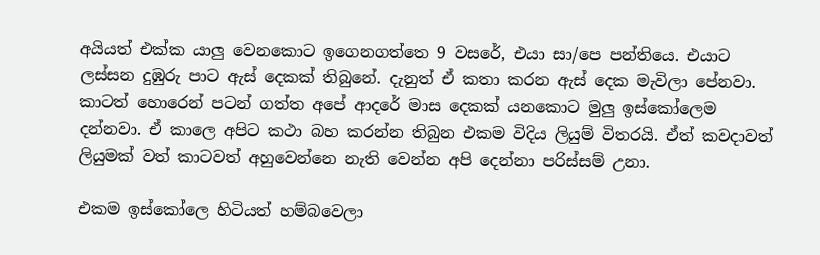අයියත් එක්ක යාලු වෙනකොට ඉගෙනගත්තෙ 9 වසරේ, එයා සා/පෙ පන්තියෙ. එයාට  ලස්සන දුඹුරු පාට ඇස් දෙකක් තිබුනේ. දැනුත් ඒ කතා කරන ඇස් දෙක මැවිලා පේනවා. කාටත් හොරෙන් පටන් ගත්ත අපේ ආදරේ මාස දෙකක් යනකොට මුලු ඉස්කෝලෙම දන්නවා. ඒ කාලෙ අපිට කථා බහ කරන්න තිබුන එකම විදිය ලියුම් විතරයි. ඒත් කවදාවත් ලියුමක් වත් කාටවත් අහුවෙන්නෙ නැති වෙන්න අපි දෙන්නා පරිස්සම් උනා.

එකම ඉස්කෝලෙ හිටියත් හම්බවෙලා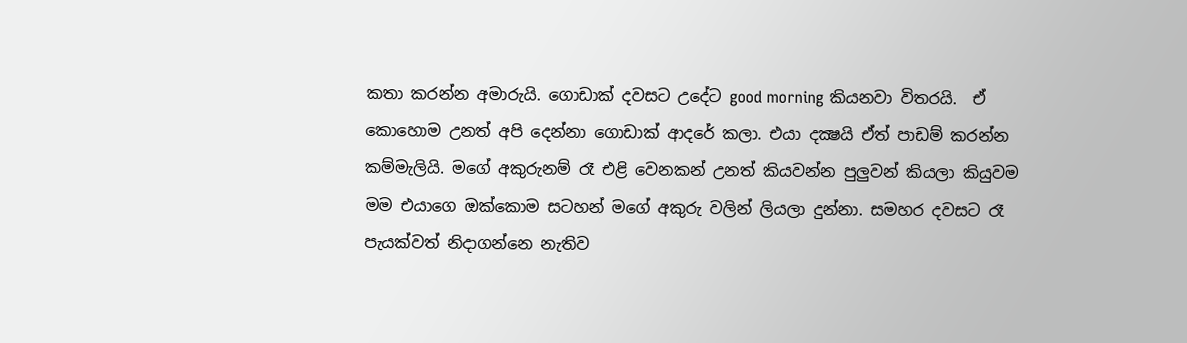කතා කරන්න අමාරුයි. ගොඩාක් දවසට උදේට good morning කියනවා විතරයි.  ඒ කොහොම උනත් අපි දෙන්නා ගොඩාක් ආදරේ කලා. එයා දක්‍ෂයි ඒත් පාඩම් කරන්න කම්මැලියි. මගේ අකුරුනම් රෑ එළි වෙනකන් උනත් කියවන්න පුලුවන් කියලා කියුවම මම එයාගෙ ඔක්කොම සටහන් මගේ අකුරු වලින් ලියලා දුන්නා. සමහර දවසට රෑ  පැයක්වත් නිදාගන්නෙ නැතිව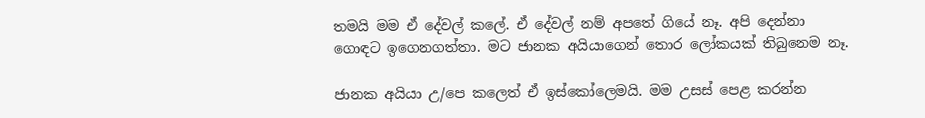තමයි මම ඒ දේවල් කලේ. ඒ දේවල් නම් අපතේ ගියේ නෑ. අපි දෙන්නා ගොඳට ඉගෙනගත්තා. මට ජානක අයියාගෙන් තොර ලෝකයක් තිබුනෙම නෑ.

ජානක අයියා උ/පෙ කලෙත් ඒ ඉස්කෝලෙමයි. මම උසස් පෙළ කරන්න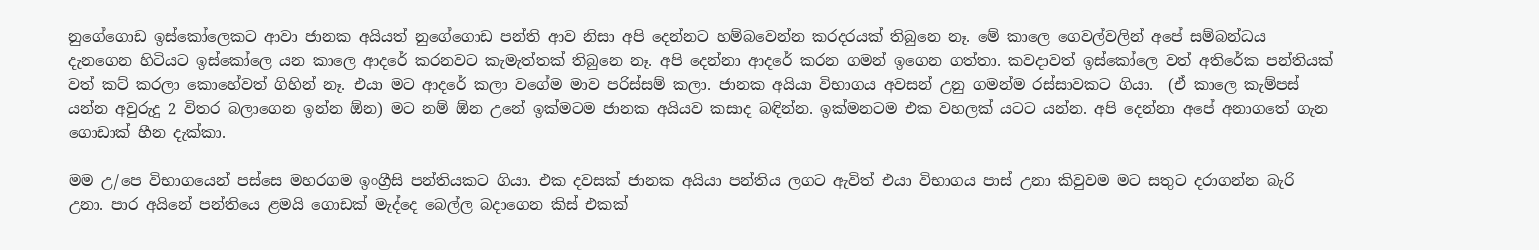නුගේගොඩ ඉස්කෝලෙකට ආවා ජානක අයියත් නුගේගොඩ පන්ති ආව නිසා අපි දෙන්නට හම්බවෙන්න කරදරයක් තිබුනෙ නෑ. මේ කාලෙ ගෙවල්වලින් අපේ සම්බන්ධය දැනගෙන හිටියට ඉස්කෝලෙ යන කාලෙ ආදරේ කරනවට කැමැත්තක් තිබුනෙ නෑ. අපි දෙන්නා ආදරේ කරන ගමන් ඉගෙන ගත්තා. කවදාවත් ඉස්කෝලෙ වත් අතිරේක පන්තියක් වත් කට් කරලා කොහේවත් ගිහින් නෑ. එයා මට ආදරේ කලා වගේම මාව පරිස්සම් කලා. ජානක අයියා විභාගය අවසන් උනු ගමන්ම රස්සාවකට ගියා.  (ඒ කාලෙ කැම්පස් යන්න අවුරුදු 2 විතර බලාගෙන ඉන්න ඕන) මට නම් ඕන උනේ ඉක්මටම ජානක අයියව කසාද බඳින්න. ඉක්මනටම එක වහලක් යටට යන්න. අපි දෙන්නා අපේ අනාගතේ ගැන ගොඩාක් හීන දැක්කා.

මම උ/පෙ විභාගයෙන් පස්සෙ මහරගම ඉංග්‍රීසි පන්තියකට ගියා. එක දවසක් ජානක අයියා පන්තිය ලගට ඇවිත් එයා විභාගය පාස් උනා කිවුවම මට සතුට දරාගන්න බැරි උනා. පාර අයිනේ පන්තියෙ ළමයි ගොඩක් මැද්දෙ බෙල්ල බදාගෙන කිස් එකක්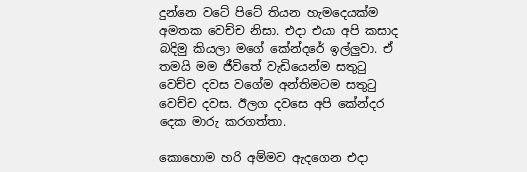දුන්නෙ වටේ පිටේ තියන හැමදෙයක්ම අමතක වෙච්ච නිසා. එදා එයා අපි කසාද බදිමු කියලා මගේ කේන්දරේ ඉල්ලුවා. ඒ තමයි මම ජීවිතේ වැඩියෙන්ම සතුටු වෙච්ච දවස වගේම අන්තිමටම සතුටු වෙච්ච දවස. ඊලග දවසෙ අපි කේන්දර දෙක මාරු කරගත්තා.

කොහොම හරි අම්මව ඇදගෙන එදා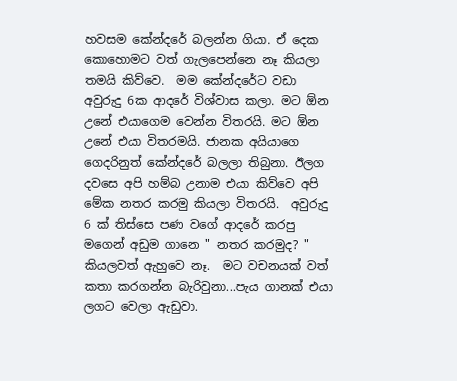හවසම කේන්දරේ බලන්න ගියා. ඒ දෙක කොහොමට වත් ගැලපෙන්නෙ නෑ කියලා තමයි කිව්වෙ.  මම කේන්දරේට වඩා අවුරුදු 6ක ආදරේ විශ්වාස කලා. මට ඕන උනේ එයාගෙම වෙන්න විතරයි. මට ඕන උනේ එයා විතරමයි. ජානක අයියාගෙ ගෙදරිනුත් කේන්දරේ බලලා තිබුනා. ඊලග දවසෙ අපි හම්බ උනාම එයා කිව්වෙ අපි මේක නතර කරමු කියලා විතරයි.  අවුරුදු 6 ක් තිස්සෙ පණ වගේ ආදරේ කරපු මගෙන් අඩුම ගානෙ " නතර කරමුද? "  කියලවත් ඇහුවෙ නෑ.  මට වචනයක් වත් කතා කරගන්න බැරිවුනා...පැය ගානක් එයා ලගට වෙලා ඇඩුවා.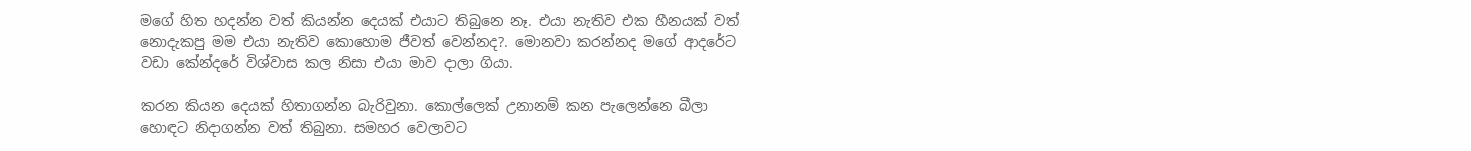මගේ හිත හදන්න වත් කියන්න දෙයක් එයාට තිබුනෙ නෑ. එයා නැතිව එක හීනයක් වත් නොදැකපු මම එයා නැතිව කොහොම ජීවත් වෙන්නද?. මොනවා කරන්නද මගේ ආදරේට වඩා කේන්දරේ විශ්වාස කල නිසා එයා මාව දාලා ගියා.

කරන කියන දෙයක් හිතාගන්න බැරිවුනා. කොල්ලෙක් උනානම් කන පැලෙන්නෙ බීලා හොඳට නිදාගන්න වත් තිබුනා. සමහර වෙලාවට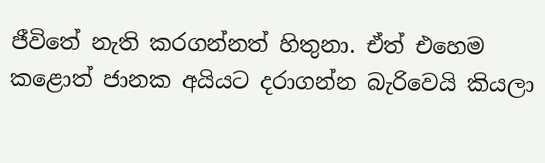ජීවිතේ නැති කරගන්නත් හිතුනා. ඒත් එහෙම කළොත් ජානක අයියට දරාගන්න බැරිවෙයි කියලා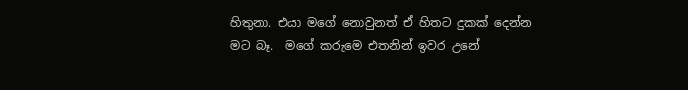හිතුනා. එයා මගේ නොවුනත් ඒ හිතට දුකක් දෙන්න මට බෑ.  මගේ කරුමෙ එතනින් ඉවර උනේ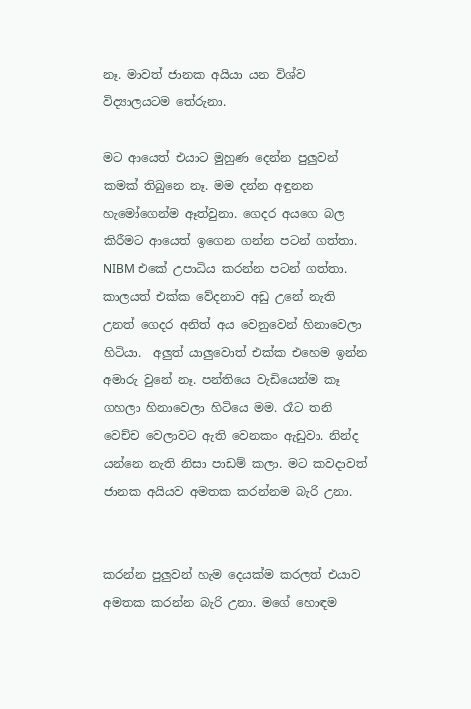නෑ. මාවත් ජානක අයියා යන විශ්ව විද්‍යාලයටම තේරුනා.

මට ආයෙත් එයාට මුහුණ දෙන්න පුලුවන් කමක් තිබුනෙ නෑ. මම දන්න අඳුනන හැමෝගෙන්ම ඈත්වුනා. ගෙදර අයගෙ බල කිරීමට ආයෙත් ඉගෙන ගන්න පටන් ගත්තා. NIBM එකේ උපාධිය කරන්න පටන් ගත්තා. කාලයත් එක්ක වේදනාව අඩු උනේ නැති උනත් ගෙදර අනිත් අය වෙනුවෙන් හිනාවෙලා හිටියා.  අලුත් යාලුවොත් එක්ක එහෙම ඉන්න අමාරු වුනේ නෑ. පන්තියෙ වැඩියෙන්ම කෑ ගහලා හිනාවෙලා හිටියෙ මම. රෑට තනි වෙච්ච වෙලාවට ඇති වෙනකං ඇඩුවා. නින්ද යන්නෙ නැති නිසා පාඩම් කලා. මට කවදාවත් ජානක අයියව අමතක කරන්නම බැරි උනා.


කරන්න පුලුවන් හැම දෙයක්ම කරලත් එයාව අමතක කරන්න බැරි උනා. මගේ හොඳම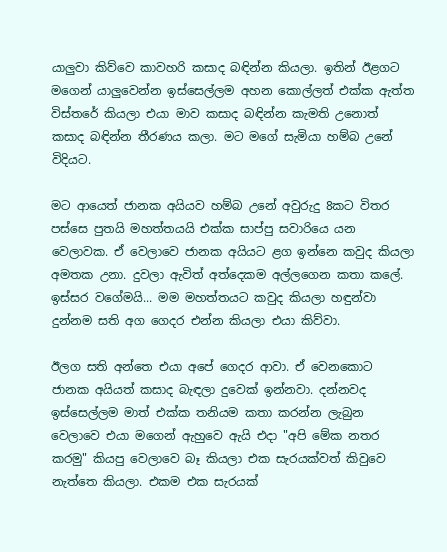යාලුවා කිව්වෙ කාවහරි කසාද බඳින්න කියලා. ඉතින් ඊළගට මගෙන් යාලුවෙන්න ඉස්සෙල්ලම අහන කොල්ලත් එක්ක ඇත්ත විස්තරේ කියලා එයා මාව කසාද බඳින්න කැමති උනොත් කසාද බඳින්න තීරණය කලා. මට මගේ සැමියා හම්බ උනේ විදියට.

මට ආයෙත් ජානක අයියව හම්බ උනේ අවුරුදු 8කට විතර පස්සෙ පුතයි මහත්තයයි එක්ක සාප්පු සවාරියෙ යන වෙලාවක. ඒ වෙලාවෙ ජානක අයියට ළග ඉන්නෙ කවුද කියලා අමතක උනා. දුවලා ඇවිත් අත්දෙකම අල්ලගෙන කතා කලේ. ඉස්සර වගේමයි... මම මහත්තයට කවුද කියලා හඳුන්වා දුන්නම සති අග ගෙදර එන්න කියලා එයා කිව්වා.

ඊලග සති අන්තෙ එයා අපේ ගෙදර ආවා. ඒ වෙනකොට ජානක අයියත් කසාද බැඳලා දුවෙක් ඉන්නවා. දන්නවද ඉස්සෙල්ලම මාත් එක්ක තනියම කතා කරන්න ලැබුන වෙලාවෙ එයා මගෙන් ඇහුවෙ ඇයි එදා "අපි මේක නතර කරමු" කියපු වෙලාවෙ බෑ කියලා එක සැරයක්වත් කිවුවෙ නැත්තෙ කියලා. එකම එක සැරයක්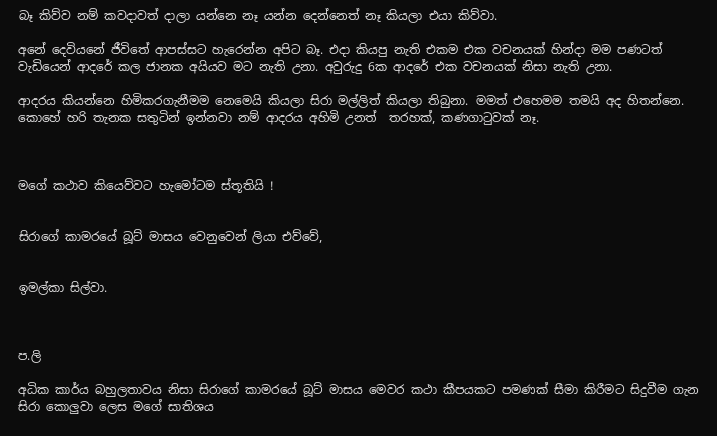බෑ කිව්ව නම් කවදාවත් දාලා යන්නෙ නෑ යන්න දෙන්නෙත් නෑ කියලා එයා කිව්වා.

අනේ දෙවියනේ ජීවිතේ ආපස්සට හැරෙන්න අපිට බෑ. එදා කියපු නැති එකම එක වචනයක් හින්දා මම පණටත් වැඩියෙන් ආදරේ කල ජානක අයියව මට නැති උනා. අවුරුදු 6ක ආදරේ එක වචනයක් නිසා නැති උනා.

ආදරය කියන්නෙ හිමිකරගැනීමම නෙමෙයි කියලා සිරා මල්ලිත් කියලා තිබුනා. මමත් එහෙමම තමයි අද හිතන්නෙ. කොහේ හරි තැනක සතුටින් ඉන්නවා නම් ආදරය අහිමි උනත්  තරහක්, කණගාටුවක් නෑ.



මගේ කථාව කියෙව්වට හැමෝටම ස්තූතියි !


සිරාගේ කාමරයේ බූට් මාසය වෙනුවෙන් ලියා එව්වේ,


ඉමල්කා සිල්වා.



ප.ලි

අධික කාර්ය බහුලතාවය නිසා සිරාගේ කාමරයේ බූට් මාසය මෙවර කථා කීපයකට පමණක් සීමා කිරීමට සිදුවීම ගැන සිරා කොලුවා ලෙස මගේ සාතිශය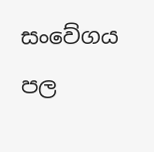සංවේගය පල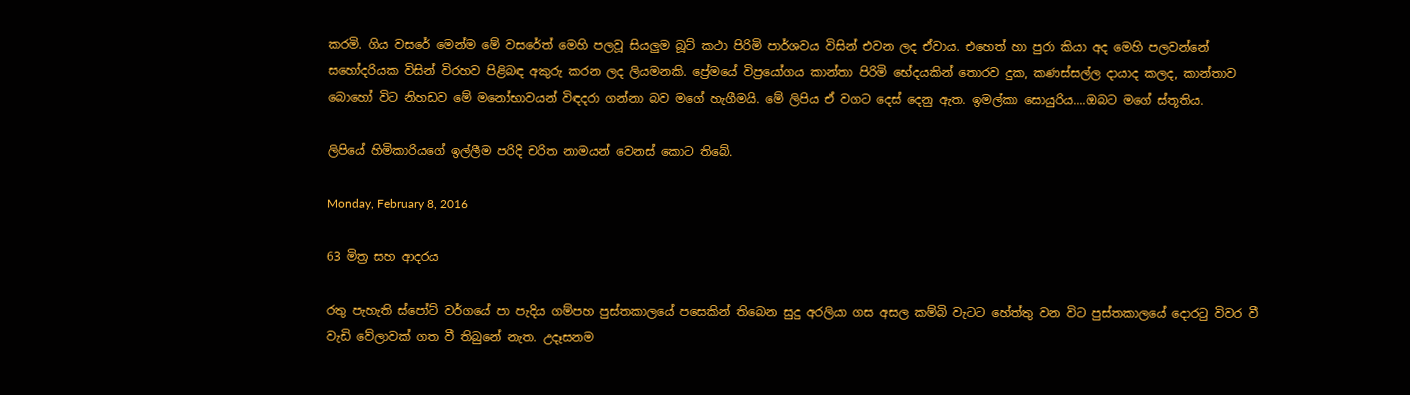කරමි. ගිය වසරේ මෙන්ම මේ වසරේත් මෙහි පලවූ සියලුම බූට් කථා පිරිමි පාර්ශවය විසින් එවන ලද ඒවාය. එහෙත් හා පුරා කියා අද මෙහි පලවන්නේ සහෝදරියක විසින් විරහව පිළිබඳ අකුරු කරන ලද ලියමනකි. ප්‍රේමයේ විප්‍රයෝගය කාන්තා පිරිමි භේදයකින් තොරව දුක, කණස්සල්ල දායාද කලද, කාන්තාව බොහෝ විට නිහඩව මේ මනෝභාවයන් විඳදරා ගන්නා බව මගේ හැගීමයි. මේ ලිපිය ඒ වගට දෙස් දෙනු ඇත. ඉමල්කා සොයුරිය....ඔබට මගේ ස්තූතිය.

ලිපියේ හිමිකාරියගේ ඉල්ලීම පරිදි චරිත නාමයන් වෙනස් කොට තිබේ.

Monday, February 8, 2016

63 මිත්‍ර සහ ආදරය

රතු පැහැති ස්පෝට් වර්ගයේ පා පැදිය ගම්පහ පුස්තකාලයේ පසෙකින් තිබෙන සුදු අරලියා ගස අසල කම්බි වැටට හේත්තු වන විට පුස්තකාලයේ දොරටු විවර වී වැඩි වේලාවක් ගත වී තිබුනේ නැත. උදෑසනම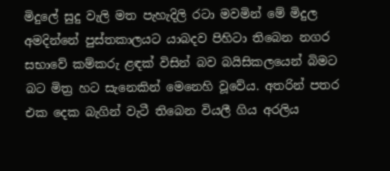මිදුලේ සුදු වැලි මත පැහැදිලි රටා මවමින් මේ මිදුල අමදින්නේ පුස්තකාලයට යාබදව පිහිටා තිබෙන නගර සභාවේ කම්කරු ළඳක් විසින් බව බයිසිකලයෙන් බිමට බට මිත්‍ර හට සැනෙකින් මෙනෙහි වූවේය. අතරින් පතර එක දෙක බැගින් වැටී තිබෙන වියලී ගිය අරලිය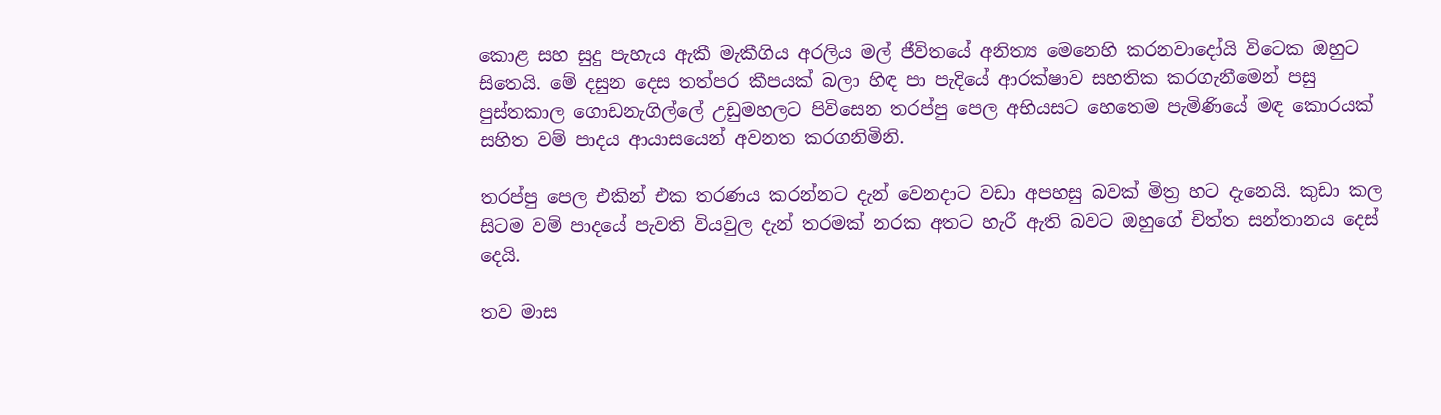කොළ සහ සුදු පැහැය ඇකී මැකීගිය අරලිය මල් ජීවිතයේ අනිත්‍ය මෙනෙහි කරනවාදෝයි විටෙක ඔහුට සිතෙයි. මේ දසුන දෙස තත්පර කීපයක් බලා හිඳ පා පැදියේ ආරක්ෂාව සහතික කරගැනීමෙන් පසු පුස්තකාල ගොඩනැගිල්ලේ උඩුමහලට පිවිසෙන තරප්පු පෙල අභියසට හෙතෙම පැමිණියේ මඳ කොරයක් සහිත වම් පාදය ආයාසයෙන් අවනත කරගනිමිනි.

තරප්පු පෙල එකින් එක තරණය කරන්නට දැන් වෙනදාට වඩා අපහසු බවක් මිත්‍ර හට දැනෙයි. කුඩා කල සිටම වම් පාදයේ පැවති වියවුල දැන් තරමක් නරක අතට හැරී ඇති බවට ඔහුගේ චිත්ත සන්තානය දෙස් දෙයි.

තව මාස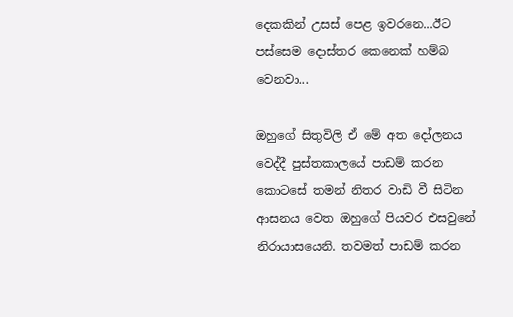දෙකකින් උසස් පෙළ ඉවරනෙ...ඊට පස්සෙම දොස්තර කෙනෙක් හම්බ වෙනවා...

ඔහුගේ සිතුවිලි ඒ මේ අත දෝලනය වෙද්දී පුස්තකාලයේ පාඩම් කරන කොටසේ තමන් නිතර වාඩි වී සිටින ආසනය වෙත ඔහුගේ පියවර එසවුනේ නිරායාසයෙනි. තවමත් පාඩම් කරන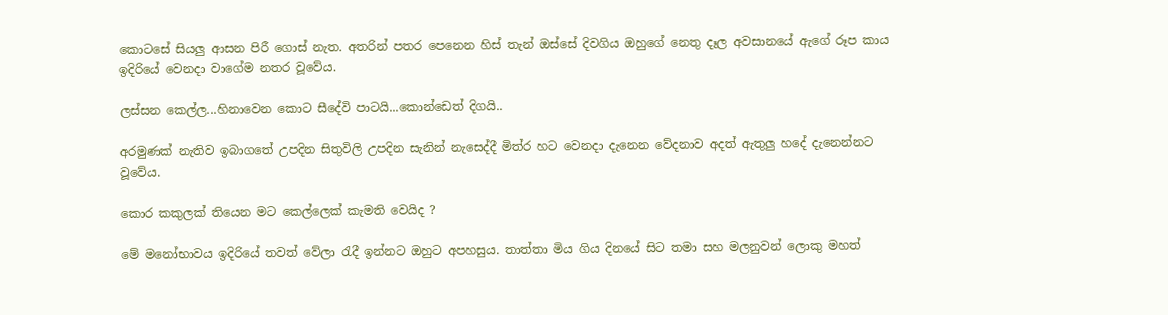කොටසේ සියලු ආසන පිරී ගොස් නැත. අතරින් පතර පෙනෙන හිස් තැන් ඔස්සේ දිවගිය ඔහුගේ නෙතු දෑල අවසානයේ ඇගේ රූප කාය ඉදිරියේ වෙනදා වාගේම නතර වූවේය.

ලස්සන කෙල්ල...හිනාවෙන කොට සීදේවි පාටයි...කොන්ඩෙත් දිගයි..

අරමුණක් නැතිව ඉබාගතේ උපදින සිතුවිලි උපදින සැනින් නැසෙද්දී මිත්ර හට වෙනදා දැනෙන වේදනාව අදත් ඇතුලු හදේ දැනෙන්නට වූවේය.

කොර කකුලක් තියෙන මට කෙල්ලෙක් කැමති වෙයිද ?

මේ මනෝභාවය ඉදිරියේ තවත් වේලා රැදී ඉන්නට ඔහුට අපහසුය. තාත්තා මිය ගිය දිනයේ සිට තමා සහ මලනුවන් ලොකු මහත්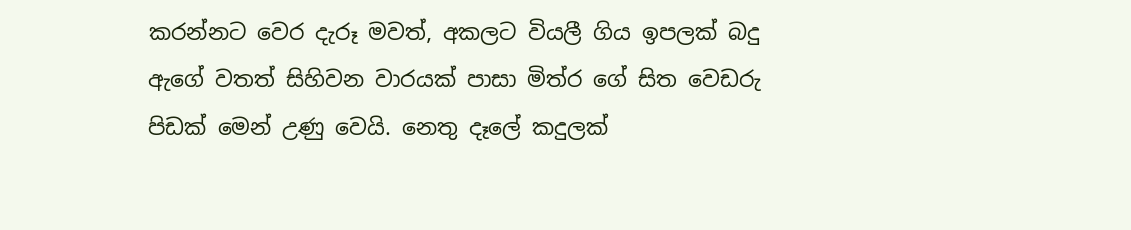කරන්නට වෙර දැරූ මවත්, අකලට වියලී ගිය ඉපලක් බදු ඇගේ වතත් සිහිවන වාරයක් පාසා මිත්ර ගේ සිත වෙඩරු පිඩක් මෙන් උණු වෙයි. නෙතු දෑලේ කදුලක්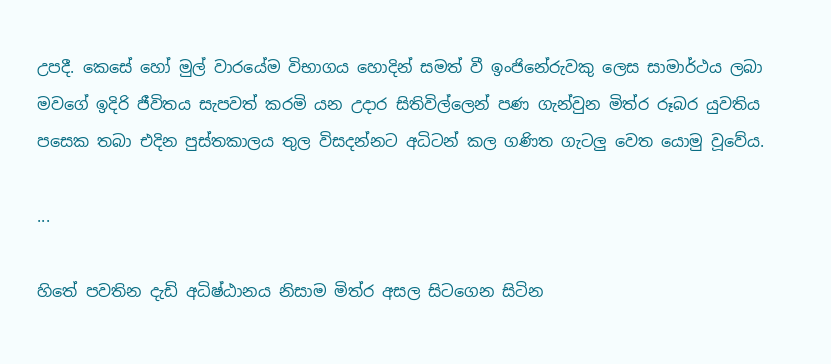උපදී. කෙසේ හෝ මුල් වාරයේම විභාගය හොදින් සමත් වී ඉංජිනේරුවකු ලෙස සාමාර්ථය ලබා මවගේ ඉදිරි ජීවිතය සැපවත් කරමි යන උදාර සිතිවිල්ලෙන් පණ ගැන්වුන මිත්ර රූබර යුවතිය පසෙක තබා එදින පුස්තකාලය තුල විසදන්නට අධිටන් කල ගණිත ගැටලු වෙත යොමු වූවේය.

...

හිතේ පවතින දැඩි අධිෂ්ඨානය නිසාම මිත්ර අසල සිටගෙන සිටින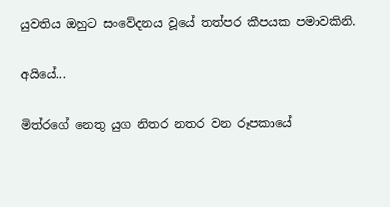යුවතිය ඔහුට සංවේදනය වූයේ තත්පර කීපයක පමාවකිනි.

අයියේ...

මිත්රගේ නෙතු යුග නිතර නතර වන රූපකායේ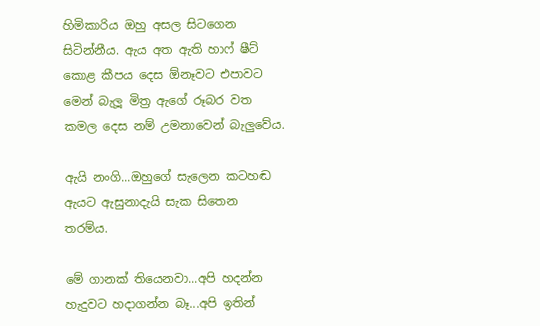හිමිකාරිය ඔහු අසල සිටගෙන සිටින්නීය. ඇය අත ඇති හාෆ් ෂීට් කොළ කීපය දෙස ඕනෑවට එපාවට මෙන් බැලූ මිත්‍ර ඇගේ රූබර වත කමල දෙස නම් උමනාවෙන් බැලුවේය.

ඇයි නංගි...ඔහුගේ සැලෙන කටහඬ ඇයට ඇසුනාදැයි සැක සිතෙන තරම්ය.

මේ ගානක් තියෙනවා...අපි හදන්න හැදුවට හදාගන්න බෑ...අපි ඉතින්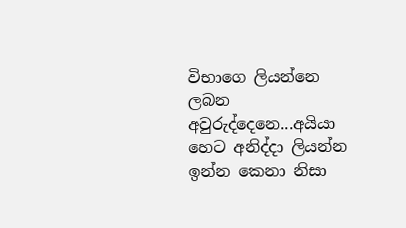විභාගෙ ලියන්නෙ ලබන අවුරුද්දෙනෙ...අයියා හෙට අනිද්දා ලියන්න ඉන්න කෙනා නිසා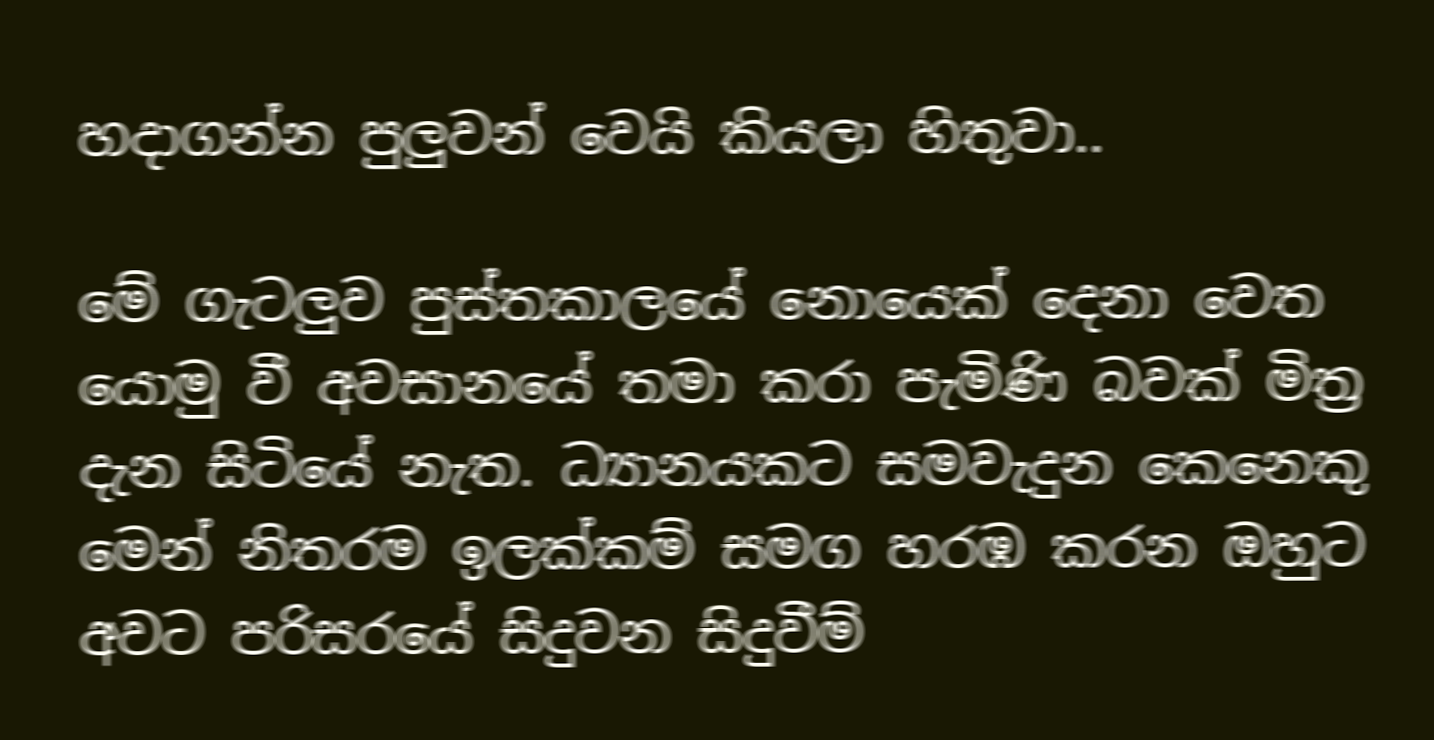හදාගන්න පුලුවන් වෙයි කියලා හිතුවා..

මේ ගැටලුව පුස්තකාලයේ නොයෙක් දෙනා වෙත යොමු වී අවසානයේ තමා කරා පැමිණි බවක් මිත්‍ර දැන සිටියේ නැත. ධ්‍යානයකට සමවැදුන කෙනෙකු මෙන් නිතරම ඉලක්කම් සමග හරඹ කරන ඔහුට අවට පරිසරයේ සිදුවන සිදුවීම්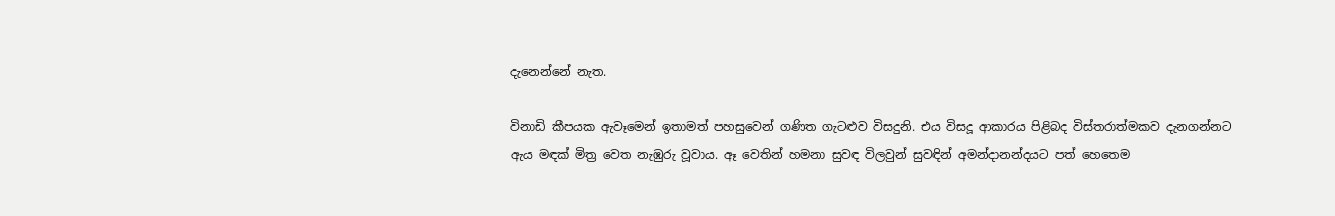දැනෙන්නේ නැත.

විනාඩි කීපයක ඇවෑමෙන් ඉතාමත් පහසුවෙන් ගණිත ගැටළුව විසදුනි. එය විසදූ ආකාරය පිළිබද විස්තරාත්මකව දැනගන්නට ඇය මඳක් මිත්‍ර වෙත නැඹුරු වූවාය. ඈ වෙතින් හමනා සුවඳ විලවුන් සුවඳින් අමන්දානන්දයට පත් හෙතෙම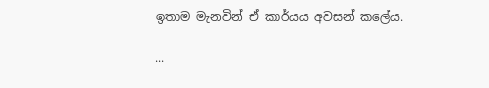ඉතාම මැනවින් ඒ කාර්යය අවසන් කලේය.

...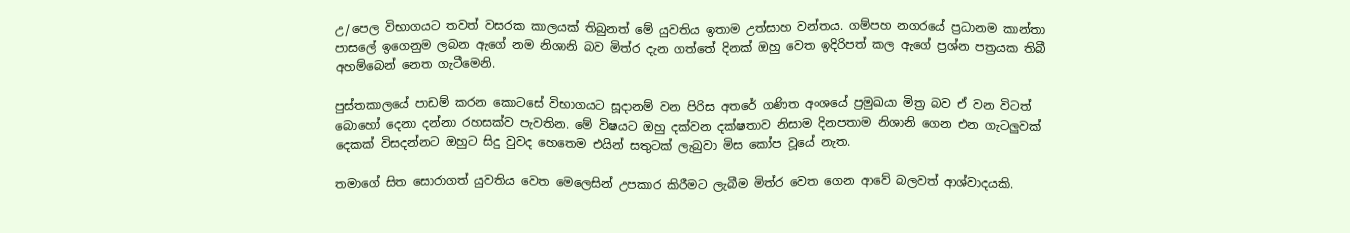උ/පෙල විභාගයට තවත් වසරක කාලයක් තිබුනත් මේ යුවතිය ඉතාම උත්සාහ වන්තය. ගම්පහ නගරයේ ප්‍රධානම කාන්තා පාසලේ ඉගෙනුම ලබන ඇගේ නම නිශානි බව මිත්ර දැන ගත්තේ දිනක් ඔහු වෙත ඉදිරිපත් කල ඇගේ ප්‍රශ්න පත්‍රයක තිබී අහම්බෙන් නෙත ගැටීමෙනි.

පුස්තකාලයේ පාඩම් කරන කොටසේ විභාගයට සූදානම් වන පිරිස අතරේ ගණිත අංශයේ ප්‍රමුඛයා මිත්‍ර බව ඒ වන විටත් බොහෝ දෙනා දන්නා රහසක්ව පැවතින. මේ විෂයට ඔහු දක්වන දක්ෂතාව නිසාම දිනපතාම නිශානි ගෙන එන ගැටලුවක් දෙකක් විසදන්නට ඔහුට සිදු වුවද හෙතෙම එයින් සතුටක් ලැබුවා මිස කෝප වූයේ නැත.

තමාගේ සිත සොරාගත් යුවතිය වෙත මෙලෙසින් උපකාර කිරීමට ලැබීම මිත්ර වෙත ගෙන ආවේ බලවත් ආශ්වාදයකි.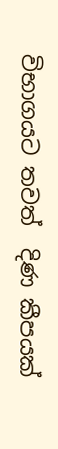විභාගයට තවත්  දිණ කීපයක්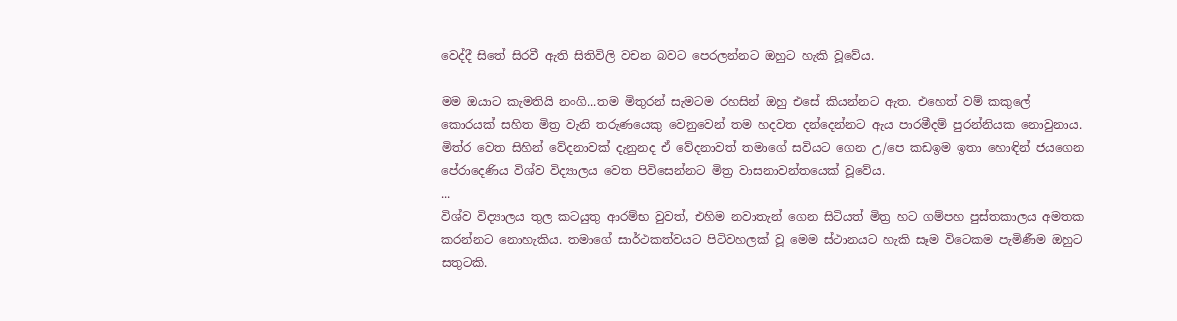වෙද්දී සිතේ සිරවී ඇති සිතිවිලි වචන බවට පෙරලන්නට ඔහුට හැකි වූවේය.

මම ඔයාට කැමතියි නංගි...තම මිතුරන් සැමටම රහසින් ඔහු එසේ කියන්නට ඇත. එහෙත් වම් කකුලේ කොරයක් සහිත මිත්‍ර වැනි තරුණයෙකු වෙනුවෙන් තම හදවත දන්දෙන්නට ඇය පාරමීදම් පුරන්නියක නොවුනාය. මිත්ර වෙත සිහින් වේදනාවක් දැනුනද ඒ වේදනාවත් තමාගේ සවියට ගෙන උ/පෙ කඩඉම ඉතා හොඳින් ජයගෙන පේරාදෙණිය විශ්ව විද්‍යාලය වෙත පිවිසෙන්නට මිත්‍ර වාසනාවන්තයෙක් වූවේය.
...
විශ්ව විද්‍යාලය තුල කටයුතු ආරම්භ වුවත්, එහිම නවාතැන් ගෙන සිටියත් මිත්‍ර හට ගම්පහ පුස්තකාලය අමතක කරන්නට නොහැකිය. තමාගේ සාර්ථකත්වයට පිටිවහලක් වූ මෙම ස්ථානයට හැකි සෑම විටෙකම පැමිණීම ඔහුට සතුටකි.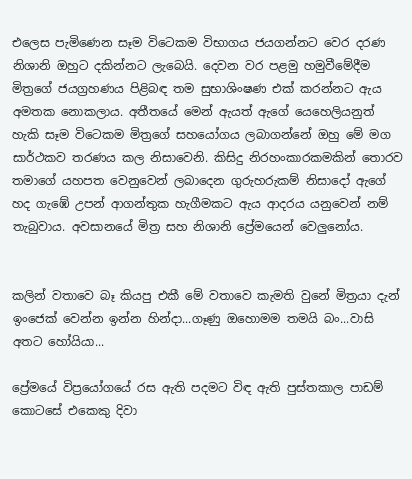එලෙස පැමිණෙන සෑම විටෙකම විභාගය ජයගන්නට වෙර දරණ නිශානි ඔහුට දකින්නට ලැබෙයි. දෙවන වර පළමු හමුවීමේදීම මිත්‍රගේ ජයග්‍රහණය පිළිබඳ තම සුභාශිංෂණ එක් කරන්නට ඇය අමතක නොකලාය. අතීතයේ මෙන් ඇයත් ඇගේ යෙහෙලියනුත් හැකි සෑම විටෙකම මිත්‍රගේ සහයෝගය ලබාගන්නේ ඔහු මේ මග සාර්ථකව තරණය කල නිසාවෙනි. කිසිදු නිරහංකාරකමකින් තොරව තමාගේ යහපත වෙනුවෙන් ලබාදෙන ගුරුහරුකම් නිසාදෝ ඇගේ හද ගැඹේ උපන් ආගන්තුක හැගීමකට ඇය ආදරය යනුවෙන් නම් තැබුවාය. අවසානයේ මිත්‍ර සහ නිශානි ප්‍රේමයෙන් වෙලුනෝය.


කලින් වතාවෙ බෑ කියපු එකී මේ වතාවෙ කැමති වුනේ මිත්‍රයා දැන් ඉංජෙක් වෙන්න ඉන්න හින්දා...ගෑණු ඔහොමම තමයි බං...වාසි අතට හෝයියා...

ප්‍රේමයේ විප්‍රයෝගයේ රස ඇති පදමට විඳ ඇති පුස්තකාල පාඩම් කොටසේ එකෙකු දිවා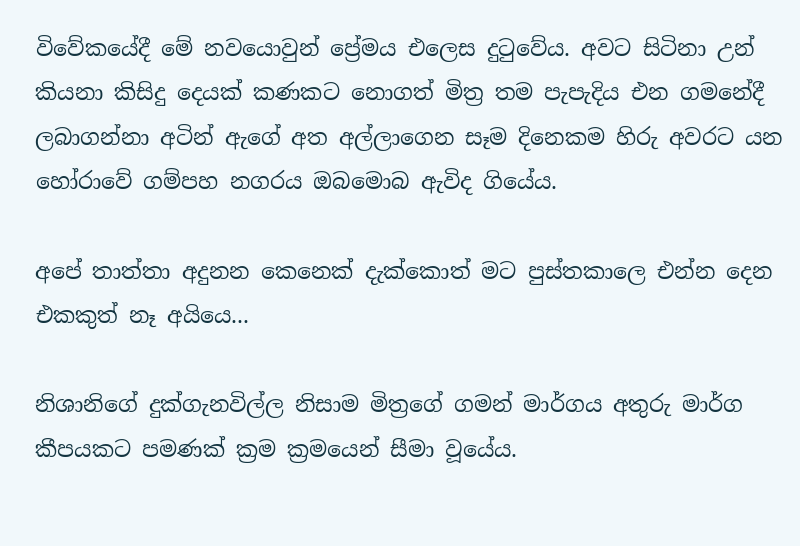විවේකයේදී මේ නවයොවුන් ප්‍රේමය එලෙස දුටුවේය. අවට සිටිනා උන් කියනා කිසිදු දෙයක් කණකට නොගත් මිත්‍ර තම පැපැදිය එන ගමනේදී ලබාගන්නා අටින් ඇගේ අත අල්ලාගෙන සෑම දිනෙකම හිරු අවරට යන හෝරාවේ ගම්පහ නගරය ඔබමොබ ඇවිද ගියේය.

අපේ තාත්තා අදුනන කෙනෙක් දැක්කොත් මට පුස්තකාලෙ එන්න දෙන එකකුත් නෑ අයියෙ...

නිශානිගේ දුක්ගැනවිල්ල නිසාම මිත්‍රගේ ගමන් මාර්ගය අතුරු මාර්ග කීපයකට පමණක් ක්‍රම ක්‍රමයෙන් සීමා වූයේය.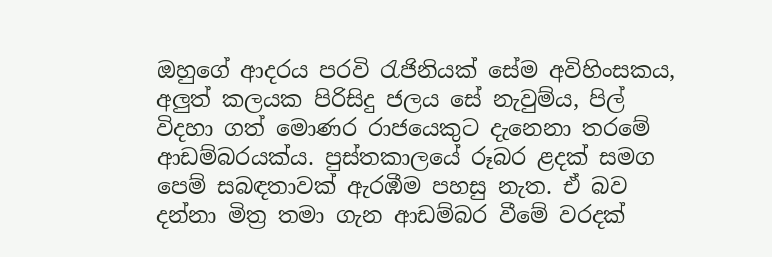ඔහුගේ ආදරය පරවි රැජිනියක් සේම අවිහිංසකය, අලුත් කලයක පිරිසිදු ජලය සේ නැවුම්ය, පිල් විදහා ගත් මොණර රාජයෙකුට දැනෙනා තරමේ ආඩම්බරයක්ය. පුස්තකාලයේ රූබර ළදක් සමග පෙම් සබඳතාවක් ඇරඹීම පහසු නැත. ඒ බව දන්නා මිත්‍ර තමා ගැන ආඩම්බර වීමේ වරදක්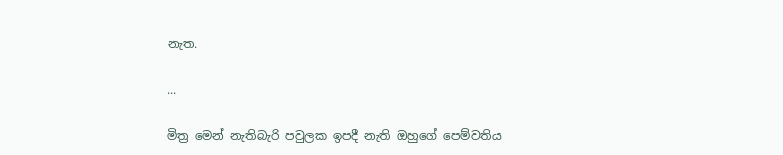නැත.

...

මිත්‍ර මෙන් නැතිබැරි පවුලක ඉපදී නැති ඔහුගේ පෙම්වතිය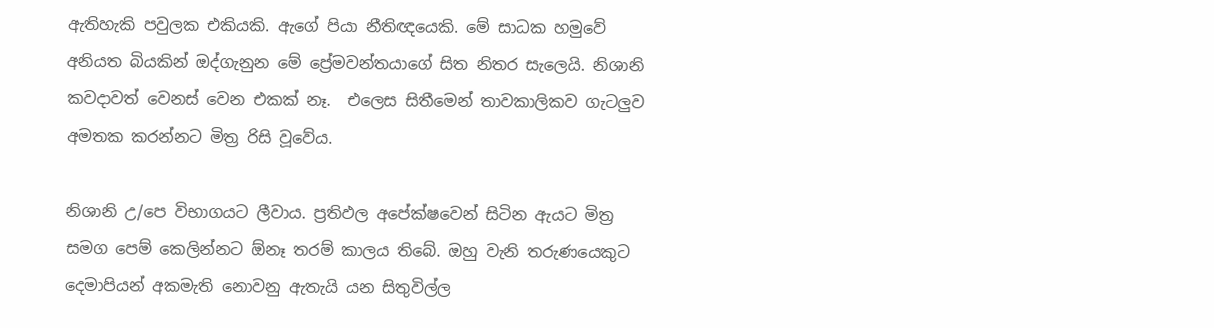ඇතිහැකි පවුලක එකියකි. ඇගේ පියා නීතිඥයෙකි. මේ සාධක හමුවේ අනියත බියකින් ඔද්ගැනුන මේ ප්‍රේමවන්තයාගේ සිත නිතර සැලෙයි. නිශානි කවදාවත් වෙනස් වෙන එකක් නෑ.  එලෙස සිතීමෙන් තාවකාලිකව ගැටලුව අමතක කරන්නට මිත්‍ර රිසි වූවේය.

නිශානි උ/පෙ විභාගයට ලීවාය. ප්‍රතිඵල අපේක්ෂවෙන් සිටින ඇයට මිත්‍ර සමග පෙම් කෙලින්නට ඕනෑ තරම් කාලය තිබේ. ඔහු වැනි තරුණයෙකුට දෙමාපියන් අකමැති නොවනු ඇතැයි යන සිතුවිල්ල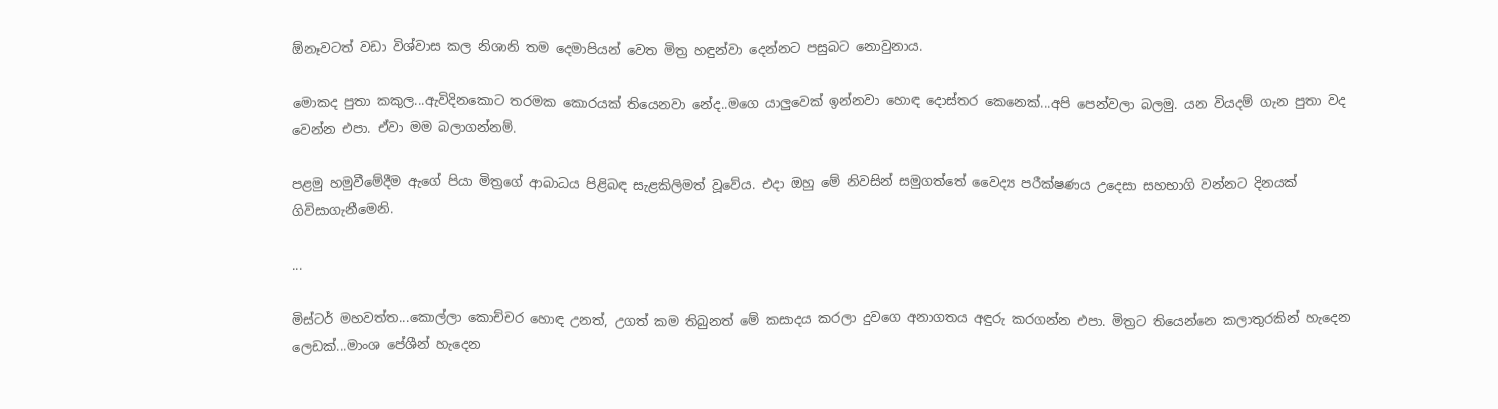ඕනෑවටත් වඩා විශ්වාස කල නිශානි තම දෙමාපියන් වෙත මිත්‍ර හඳුන්වා දෙන්නට පසුබට නොවුනාය.

මොකද පුතා කකුල...ඇවිදිනකොට තරමක කොරයක් තියෙනවා නේද..මගෙ යාලුවෙක් ඉන්නවා හොඳ දොස්තර කෙනෙක්...අපි පෙන්වලා බලමු. යන වියදම් ගැන පුතා වද වෙන්න එපා. ඒවා මම බලාගන්නම්.

පළමු හමුවීමේදීම ඇගේ පියා මිත්‍රගේ ආබාධය පිළිබඳ සැළකිලිමත් වූවේය. එදා ඔහු මේ නිවසින් සමුගත්තේ වෛද්‍ය පරීක්ෂණය උදෙසා සහභාගි වන්නට දිනයක් ගිවිසාගැනීමෙනි.

...

මිස්ටර් මහවත්ත...කොල්ලා කොච්චර හොඳ උනත්, උගත් කම තිබුනත් මේ කසාදය කරලා දුවගෙ අනාගතය අඳුරු කරගන්න එපා. මිත්‍රට තියෙන්නෙ කලාතුරකින් හැදෙන ලෙඩක්...මාංශ පේශීන් හැදෙන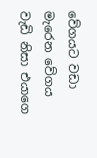වේගයට වඩා මැරෙන වේගය වැඩි නිසා එයාගෙ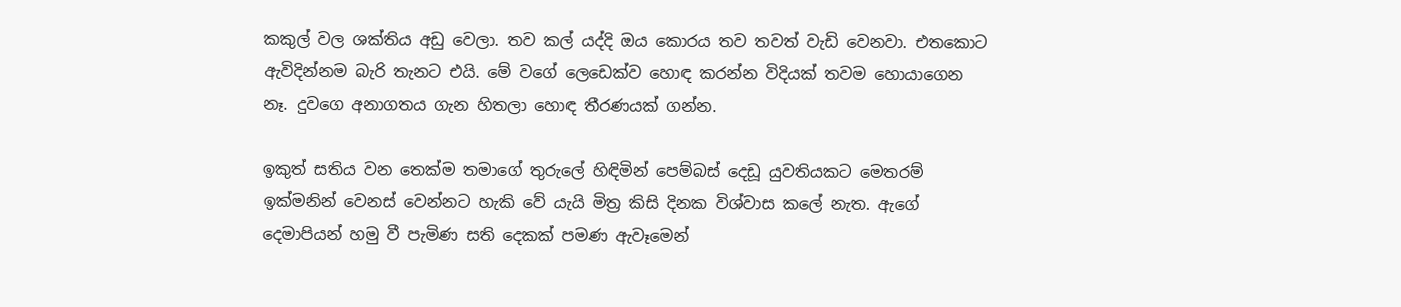කකුල් වල ශක්තිය අඩු වෙලා. තව කල් යද්දි ඔය කොරය තව තවත් වැඩි වෙනවා. එතකොට ඇවිදින්නම බැරි තැනට එයි. මේ වගේ ලෙඩෙක්ව හොඳ කරන්න විදියක් තවම හොයාගෙන නෑ. දුවගෙ අනාගතය ගැන හිතලා හොඳ තීරණයක් ගන්න.

ඉකුත් සතිය වන තෙක්ම තමාගේ තුරුලේ හිඳිමින් පෙම්බස් දෙඩූ යුවතියකට මෙතරම් ඉක්මනින් වෙනස් වෙන්නට හැකි වේ යැයි මිත්‍ර කිසි දිනක විශ්වාස කලේ නැත. ඇගේ දෙමාපියන් හමු වී පැමිණ සති දෙකක් පමණ ඇවෑමෙන්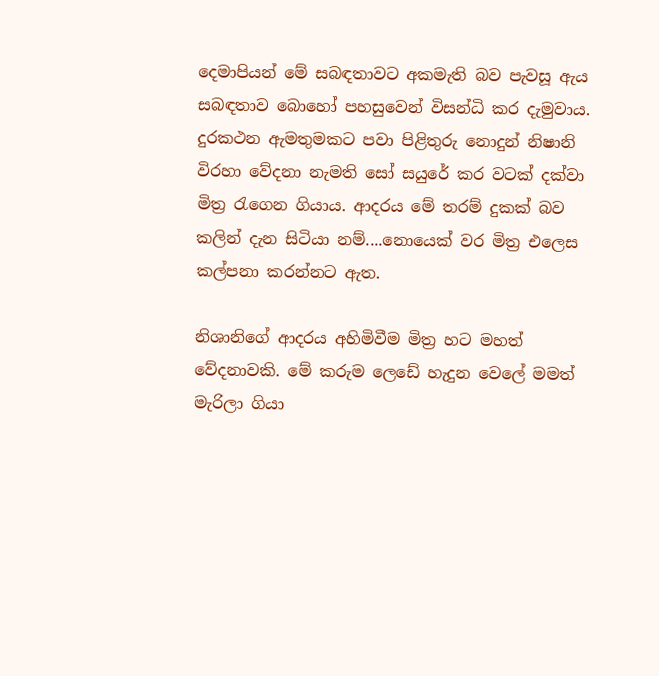දෙමාපියන් මේ සබඳතාවට අකමැති බව පැවසූ ඇය සබඳතාව බොහෝ පහසුවෙන් විසන්ධි කර දැමුවාය. දුරකථන ඇමතුමකට පවා පිළිතුරු නොදුන් නිෂානි විරහා වේදනා නැමති සෝ සයුරේ කර වටක් දක්වා මිත්‍ර රැගෙන ගියාය. ආදරය මේ තරම් දුකක් බව කලින් දැන සිටියා නම්....නොයෙක් වර මිත්‍ර එලෙස කල්පනා කරන්නට ඇත.

නිශානිගේ ආදරය අහිමිවීම මිත්‍ර හට මහත් වේදනාවකි. මේ කරුම ලෙඩේ හැදුන වෙලේ මමත් මැරිලා ගියා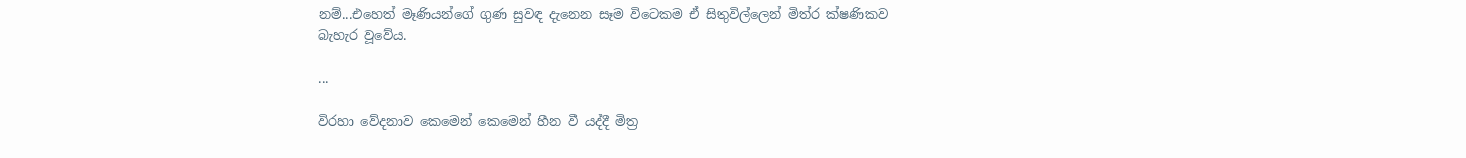නම්...එහෙත් මෑණියන්ගේ ගුණ සුවඳ දැනෙන සෑම විටෙකම ඒ සිතුවිල්ලෙන් මිත්ර ක්ෂණිකව බැහැර වූවේය.

...

විරහා වේදනාව කෙමෙන් කෙමෙන් හීන වී යද්දී මිත්‍ර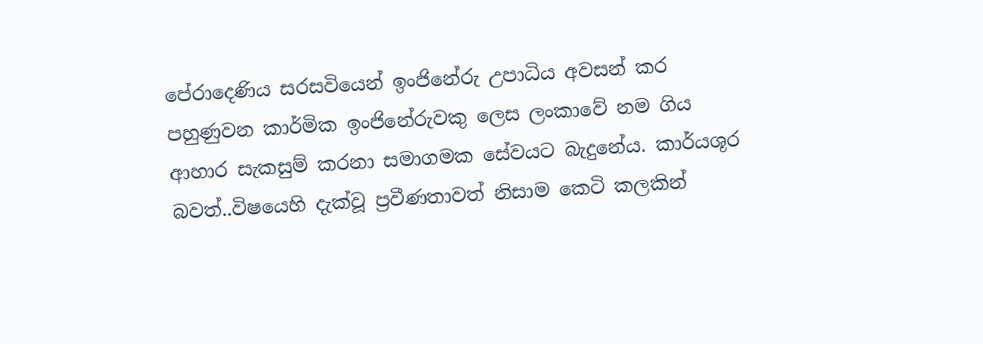පේරාදෙණිය සරසවියෙන් ඉංජිනේරු උපාධිය අවසන් කර පහුණුවන කාර්මික ඉංජිනේරුවකු ලෙස ලංකාවේ නම ගිය ආහාර සැකසුම් කරනා සමාගමක සේවයට බැදුනේය. කාර්යශූර බවත්..විෂයෙහි දැක්වූ ප්‍රවීණතාවත් නිසාම කෙටි කලකින්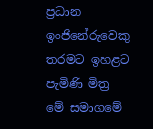ප්‍රධාන ඉංජිනේරුවෙකු තරමට ඉහළට පැමිණි මිත්‍ර මේ සමාගමේ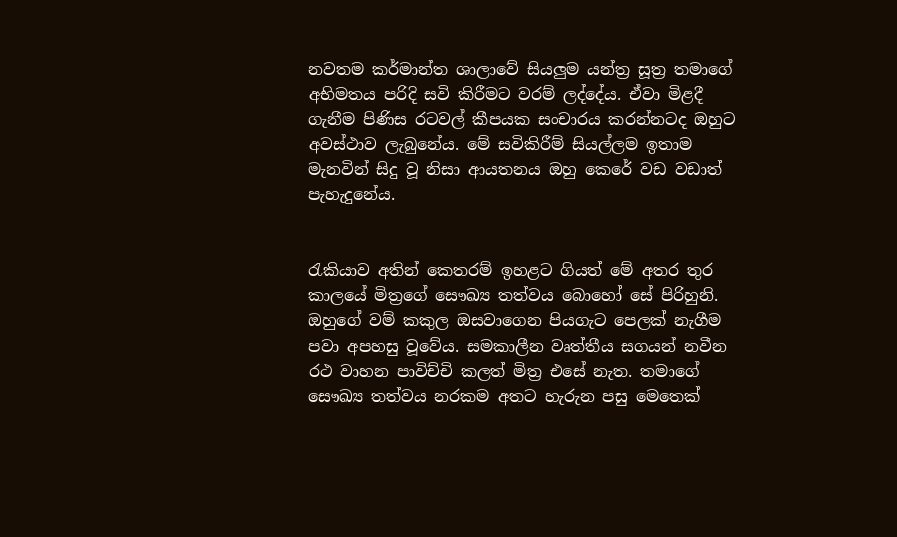නවතම කර්මාන්ත ශාලාවේ සියලුම යන්ත්‍ර සූත්‍ර තමාගේ අභිමතය පරිදි සවි කිරීමට වරම් ලද්දේය. ඒවා මිළදී ගැනීම පිණිස රටවල් කීපයක සංචාරය කරන්නටද ඔහුට අවස්ථාව ලැබුනේය. මේ සවිකිරීම් සියල්ලම ඉතාම මැනවින් සිදු වූ නිසා ආයතනය ඔහු කෙරේ වඩ වඩාත් පැහැදුනේය.


රැකියාව අතින් කෙතරම් ඉහළට ගියත් මේ අතර තුර කාලයේ මිත්‍රගේ සෞඛ්‍ය තත්වය බොහෝ සේ පිරිහුනි. ඔහුගේ වම් කකුල ඔසවාගෙන පියගැට පෙලක් නැගීම පවා අපහසු වූවේය. සමකාලීන වෘත්තීය සගයන් නවීන රථ වාහන පාවිච්චි කලත් මිත්‍ර එසේ නැත. තමාගේ සෞඛ්‍ය තත්වය නරකම අතට හැරුන පසු මෙතෙක්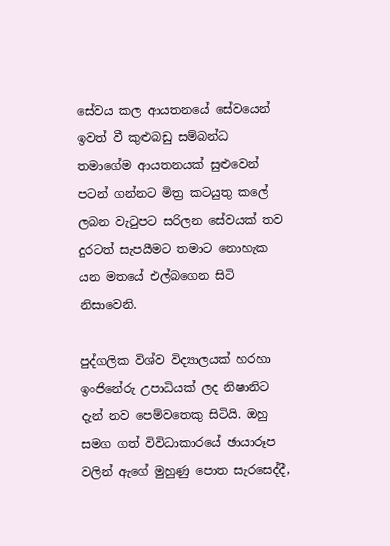සේවය කල ආයතනයේ සේවයෙන් ඉවත් වී කුළුබඩු සම්බන්ධ තමාගේම ආයතනයක් සුළුවෙන් පටන් ගන්නට මිත්‍ර කටයුතු කලේ ලබන වැටුපට සරිලන සේවයක් තව දුරටත් සැපයීමට තමාට නොහැක යන මතයේ එල්බගෙන සිටි නිසාවෙනි.

පුද්ගලික විශ්ව විද්‍යාලයක් හරහා ඉංජිනේරු උපාධියක් ලද නිෂානිට දැන් නව පෙම්වතෙකු සිටියි. ඔහු සමග ගත් විවිධාකාරයේ ඡායාරූප වලින් ඇගේ මුහුණු පොත සැරසෙද්දී,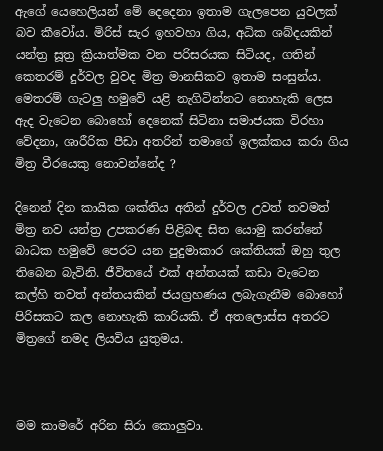ඇගේ යෙහෙලියන් මේ දෙදෙනා ඉතාම ගැලපෙන යුවලක් බව කීවෝය. මිරිස් සැර ඉහවහා ගිය, අධික ශබ්දයකින් යන්ත්‍ර සූත්‍ර ක්‍රියාත්මක වන පරිසරයක සිටියද, ගතින් කෙතරම් දුර්වල වුවද මිත්‍ර මානසිකව ඉතාම සංසුන්ය. මෙතරම් ගැටලු හමුවේ යළි නැගිටින්නට නොහැකි ලෙස ඇද වැටෙන බොහෝ දෙනෙක් සිටිනා සමාජයක විරහා වේදනා, ශාරීරික පීඩා අතරින් තමාගේ ඉලක්කය කරා ගිය මිත්‍ර වීරයෙකු නොවන්නේද ?

දිනෙන් දින කායික ශක්තිය අතින් දුර්වල උවත් තවමත් මිත්‍ර නව යන්ත්‍ර උපකරණ පිළිබඳ සිත යොමු කරන්නේ බාධක හමුවේ පෙරට යන පුදුමාකාර ශක්තියක් ඔහු තුල තිබෙන බැවිනි. ජීවිතයේ එක් අන්තයක් කඩා වැටෙන කල්හි තවත් අන්තයකින් ජයග්‍රහණය ලබැගැනීම බොහෝ පිරිසකට කල නොහැකි කාරියකි. ඒ අතලොස්ස අතරට මිත්‍රගේ නමද ලියවිය යුතුමය.



මම කාමරේ අරින සිරා කොලුවා.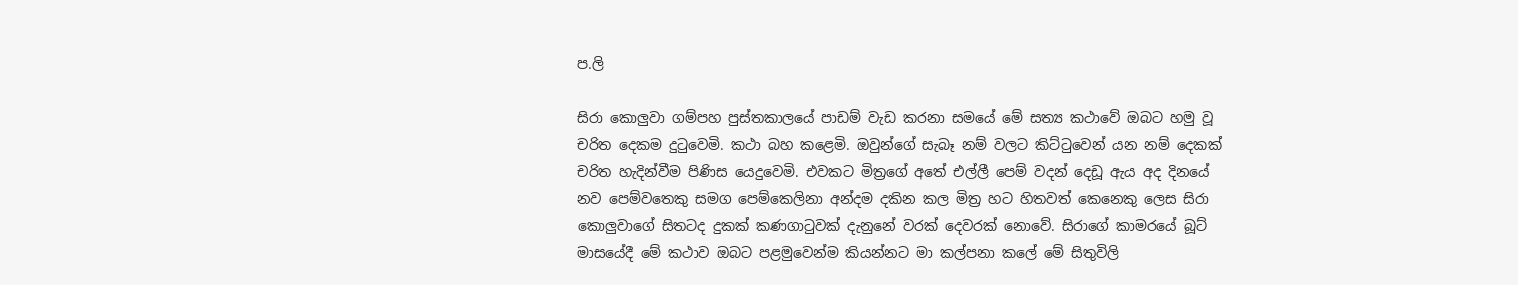ප.ලි

සිරා කොලුවා ගම්පහ පුස්තකාලයේ පාඩම් වැඩ කරනා සමයේ මේ සත්‍ය කථාවේ ඔබට හමු වූ චරිත දෙකම දුටුවෙමි. කථා බහ කළෙමි. ඔවුන්ගේ සැබෑ නම් වලට කිට්ටුවෙන් යන නම් දෙකක් චරිත හැදින්වීම පිණිස යෙදුවෙමි. එවකට මිත්‍රගේ අතේ එල්ලී පෙම් වදන් දෙඩූ ඇය අද දිනයේ නව පෙම්වතෙකු සමග පෙම්කෙලිනා අන්දම දකින කල මිත්‍ර හට හිතවත් කෙනෙකු ලෙස සිරා කොලුවාගේ සිතටද දුකක් කණගාටුවක් දැනුනේ වරක් දෙවරක් නොවේ. සිරාගේ කාමරයේ බූට් මාසයේදී මේ කථාව ඔබට පළමුවෙන්ම කියන්නට මා කල්පනා කලේ මේ සිතුවිලි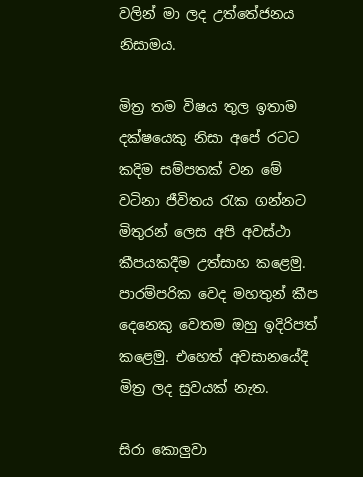වලින් මා ලද උත්තේජනය නිසාමය.

මිත්‍ර තම විෂය තුල ඉතාම දක්ෂයෙකු නිසා අපේ රටට කදිම සම්පතක් වන මේ වටිනා ජීවිතය රැක ගන්නට මිතුරන් ලෙස අපි අවස්ථා කීපයකදීම උත්සාහ කළෙමු. පාරම්පරික වෙද මහතුන් කීප දෙනෙකු වෙතම ඔහු ඉදිරිපත් කළෙමු. එහෙත් අවසානයේදී මිත්‍ර ලද සුවයක් නැත.

සිරා කොලුවා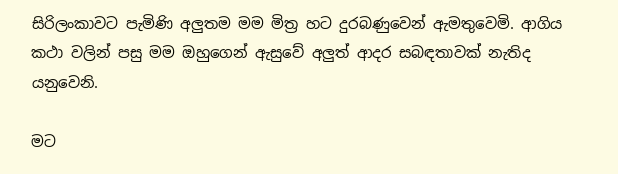සිරිලංකාවට පැමිණි අලුතම මම මිත්‍ර හට දුරබණුවෙන් ඇමතුවෙමි. ආගිය කථා වලින් පසු මම ඔහුගෙන් ඇසුවේ අලුත් ආදර සබඳතාවක් නැතිද යනුවෙනි.

මට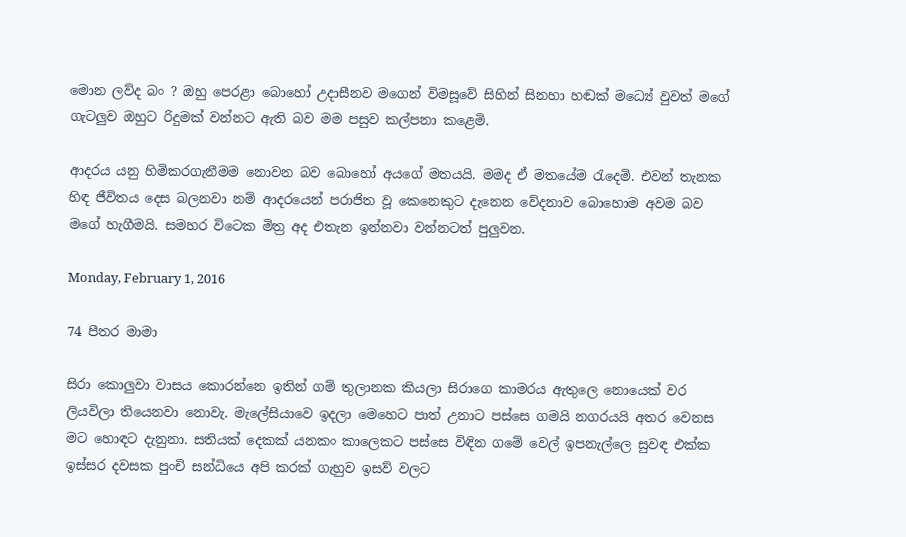මොන ලව්ද බං ? ඔහු පෙරළා බොහෝ උදාසීනව මගෙන් විමසූවේ සිහින් සිනහා හඬක් මධ්‍යේ වුවත් මගේ ගැටලුව ඔහුට රිදුමක් වන්නට ඇති බව මම පසුව කල්පනා කළෙමි.

ආදරය යනු හිමිකරගැනීමම නොවන බව බොහෝ අයගේ මතයයි. මමද ඒ මතයේම රැදෙමි. එවන් තැනක හිඳ ජීවිතය දෙස බලනවා නම් ආදරයෙන් පරාජිත වූ කෙනෙකුට දැනෙන වේදනාව බොහොම අවම බව මගේ හැගීමයි. සමහර විටෙක මිත්‍ර අද එතැන ඉන්නවා වන්නටත් පුලුවන.

Monday, February 1, 2016

74 පීතර මාමා

සිරා කොලුවා වාසය කොරන්නෙ ඉතින් ගම් තුලානක කියලා සිරාගෙ කාමරය ඇතුලෙ නොයෙක් වර ලියවිලා තියෙනවා නොවැ. මැලේසියාවෙ ඉදලා මෙහෙට පාත් උනාට පස්සෙ ගමයි නගරයයි අතර වෙනස මට හොඳට දැනුනා. සතියක් දෙකක් යනකං කාලෙකට පස්සෙ විඳින ගමේ වෙල් ඉපනැල්ලෙ සුවඳ එක්ක ඉස්සර දවසක පුංචි සන්ධියෙ අපි කරක් ගැහුව ඉසව් වලට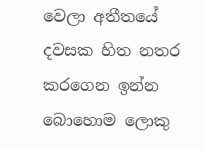වෙලා අතීතයේ දවසක හිත නතර කරගෙන ඉන්න බොහොම ලොකු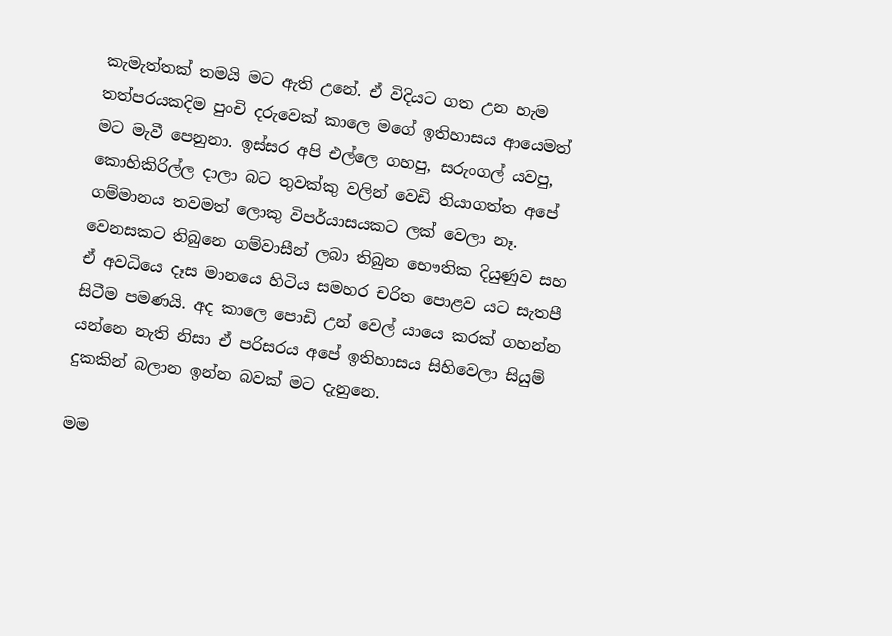කැමැත්තක් තමයි මට ඇති උනේ. ඒ විදියට ගත උන හැම තත්පරයකදිම පුංචි දරුවෙක් කාලෙ මගේ ඉතිහාසය ආයෙමත් මට මැවී පෙනුනා. ඉස්සර අපි එල්ලෙ ගහපු, සරුංගල් යවපු, කොහිකිරිල්ල දාලා බට තුවක්කු වලින් වෙඩි තියාගත්ත අපේ ගම්මානය තවමත් ලොකු විපර්යාසයකට ලක් වෙලා නෑ. වෙනසකට තිබුනෙ ගම්වාසීන් ලබා තිබුන භෞතික දියුණුව සහ ඒ අවධියෙ දෑස මානයෙ හිටිය සමහර චරිත පොළව යට සැතපී සිටීම පමණයි. අද කාලෙ පොඩි උන් වෙල් යායෙ කරක් ගහන්න යන්නෙ නැති නිසා ඒ පරිසරය අපේ ඉතිහාසය සිහිවෙලා සියුම් දුකකින් බලාන ඉන්න බවක් මට දැනුනෙ.

මම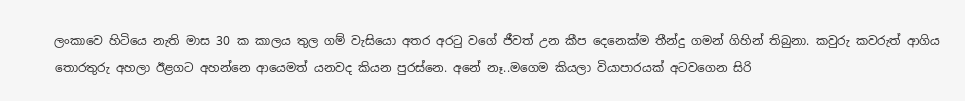ලංකාවෙ හිටියෙ නැති මාස 30 ක කාලය තුල ගම් වැසියො අතර අරටු වගේ ජීවත් උන කීප දෙනෙක්ම තීන්දු ගමන් ගිහින් තිබුනා. කවුරු කවරුත් ආගිය තොරතුරු අහලා ඊළගට අහන්නෙ ආයෙමත් යනවද කියන පුරස්නෙ. අනේ නෑ..මගෙම කියලා වියාපාරයක් අටවගෙන සිරි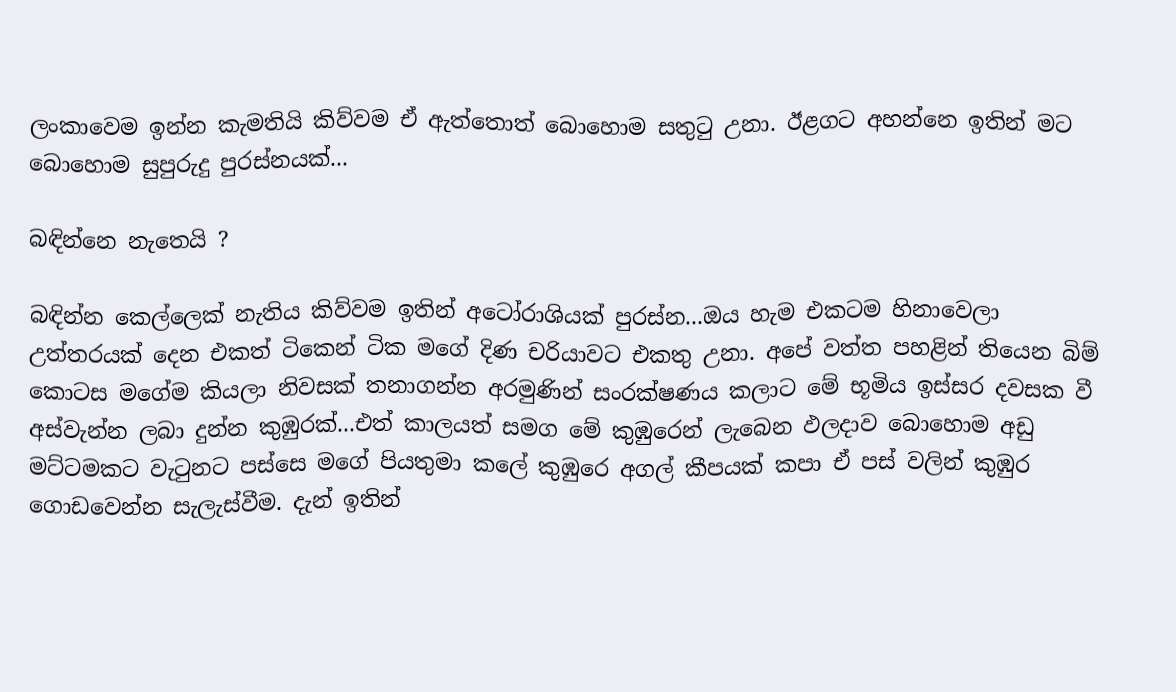ලංකාවෙම ඉන්න කැමතියි කිව්වම ඒ ඇත්තොත් බොහොම සතුටු උනා. ඊළගට අහන්නෙ ඉතින් මට බොහොම සුපුරුදු පුරස්නයක්...

බඳින්නෙ නැතෙයි ?

බඳින්න කෙල්ලෙක් නැතිය කිව්වම ඉතින් අටෝරාශියක් පුරස්න...ඔය හැම එකටම හිනාවෙලා උත්තරයක් දෙන එකත් ටිකෙන් ටික මගේ දිණ චරියාවට එකතු උනා. අපේ වත්ත පහළින් තියෙන බිම් කොටස මගේම කියලා නිවසක් තනාගන්න අරමුණින් සංරක්ෂණය කලාට මේ භූමිය ඉස්සර දවසක වී අස්වැන්න ලබා දුන්න කුඹුරක්...එත් කාලයත් සමග මේ කුඹුරෙන් ලැබෙන ඵලදාව බොහොම අඩු මට්ටමකට වැටුනට පස්සෙ මගේ පියතුමා කලේ කුඹුරෙ අගල් කීපයක් කපා ඒ පස් වලින් කුඹුර ගොඩවෙන්න සැලැස්වීම. දැන් ඉතින්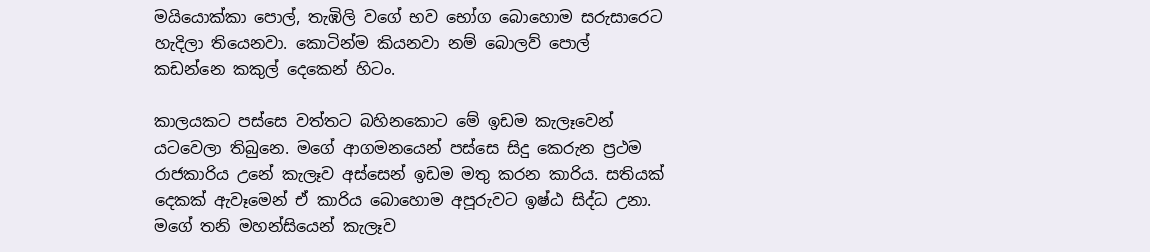මයියොක්කා පොල්, තැඹිලි වගේ භව භෝග බොහොම සරුසාරෙට හැදිලා තියෙනවා. කොටින්ම කියනවා නම් බොලව් පොල් කඩන්නෙ කකුල් දෙකෙන් හිටං.

කාලයකට පස්සෙ වත්තට බහිනකොට මේ ඉඩම කැලෑවෙන් යටවෙලා තිබුනෙ. මගේ ආගමනයෙන් පස්සෙ සිදු කෙරුන ප්‍ර‍ථම රාජකාරිය උනේ කැලෑව අස්සෙන් ඉඩම මතු කරන කාරිය. සතියක් දෙකක් ඇවෑමෙන් ඒ කාරිය බොහොම අපූරුවට ඉෂ්ඨ සිද්ධ උනා. මගේ තනි මහන්සියෙන් කැලෑව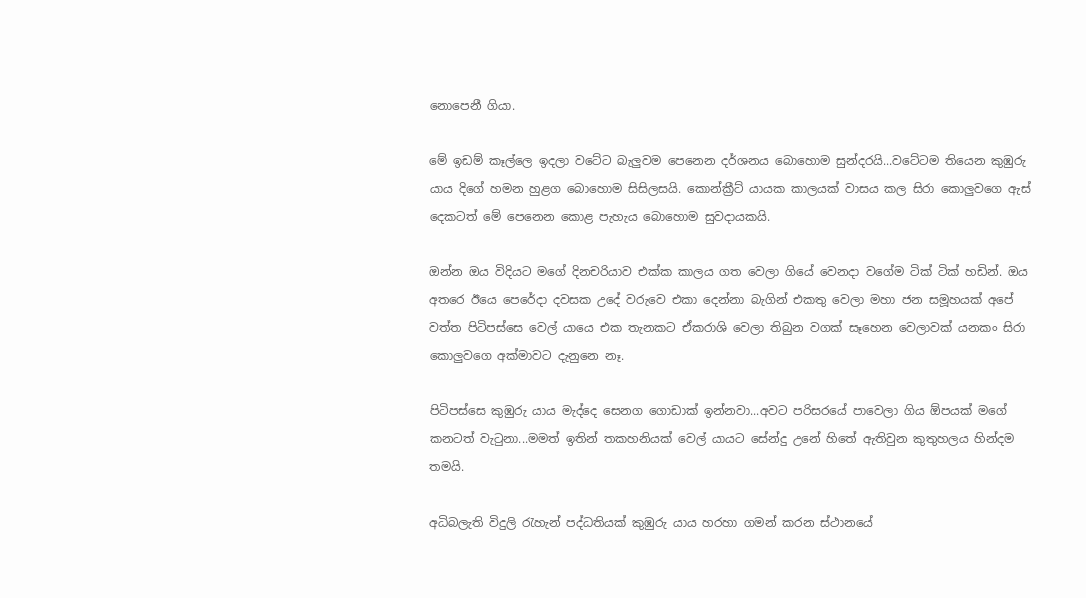නොපෙනී ගියා.

මේ ඉඩම් කෑල්ලෙ ඉදලා වටේට බැලුවම පෙනෙන දර්ශනය බොහොම සුන්දරයි...වටේටම තියෙන කුඹුරු යාය දිගේ හමන හුළග බොහොම සිසිලසයි. කොන්ක්‍රීට් යායක කාලයක් වාසය කල සිරා කොලුවගෙ ඇස් දෙකටත් මේ පෙනෙන කොළ පැහැය බොහොම සුවදායකයි.

ඔන්න ඔය විදියට මගේ දිනචරියාව එක්ක කාලය ගත වෙලා ගියේ වෙනදා වගේම ටික් ටික් හඩින්. ඔය අතරෙ ඊයෙ පෙරේදා දවසක උදේ වරුවෙ එකා දෙන්නා බැගින් එකතු වෙලා මහා ජන සමූහයක් අපේ වත්ත පිටිපස්සෙ වෙල් යායෙ එක තැනකට ඒකරාශි වෙලා තිබුන වගක් සෑහෙන වෙලාවක් යනකං සිරා කොලුවගෙ අක්මාවට දැනුනෙ නෑ.

පිටිපස්සෙ කුඹුරු යාය මැද්දෙ සෙනග ගොඩාක් ඉන්නවා...අවට පරිසරයේ පාවෙලා ගිය ඕපයක් මගේ කනටත් වැටුනා...මමත් ඉතින් තකහනියක් වෙල් යායට සේන්දු උනේ හිතේ ඇතිවුන කුතුහලය හින්දම තමයි.

අධිබලැති විදුලි රැහැන් පද්ධතියක් කුඹුරු යාය හරහා ගමන් කරන ස්ථානයේ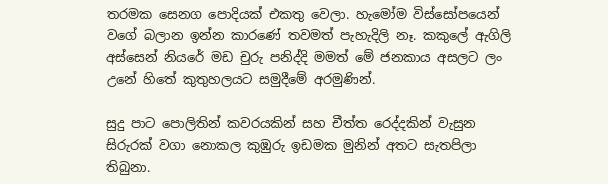තරමක සෙනග පොදියක් එකතු වෙලා. හැමෝම විස්සෝපයෙන් වගේ බලාන ඉන්න කාරණේ තවමත් පැහැදිලි නෑ. කකුලේ ඇගිලි අස්සෙන් නියරේ මඩ චුරු පනිද්දි මමත් මේ ජනකාය අසලට ලං උනේ හිතේ කුතුහලයට සමුදීමේ අරමුණින්.

සුදු පාට පොලිතින් කවරයකින් සහ චීත්ත රෙද්දකින් වැසුන සිරුරක් වගා නොකල කුඹුරු ඉඩමක මුනින් අතට සැතපිලා තිබුනා.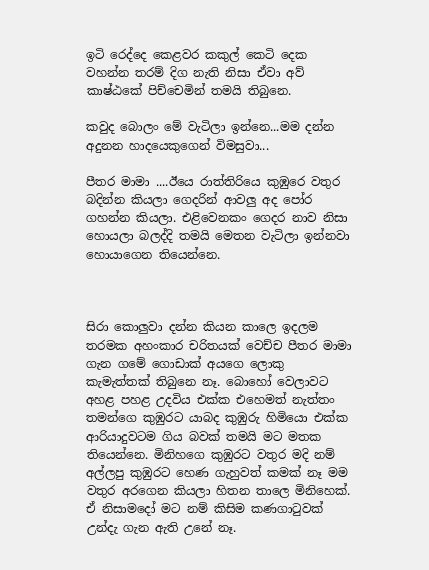ඉටි රෙද්දෙ කෙළවර කකුල් කෙටි දෙක වහන්න තරම් දිග නැති නිසා ඒවා අව් කාෂ්ඨකේ පිච්චෙමින් තමයි තිබුනෙ.

කවුද බොලං මේ වැටිලා ඉන්නෙ...මම දන්න අදුනන හාදයෙකුගෙන් විමසුවා...

පීතර මාමා ....ඊයෙ රාත්තිරියෙ කුඹුරෙ වතුර බදින්න කියලා ගෙදරින් ආවලු අද පෝර ගහන්න කියලා. එළිවෙනකං ගෙදර නාව නිසා හොයලා බලද්දි තමයි මෙතන වැටිලා ඉන්නවා හොයාගෙන තියෙන්නෙ.



සිරා කොලුවා දන්න කියන කාලෙ ඉදලම තරමක අහංකාර චරිතයක් වෙච්ච පීතර මාමා ගැන ගමේ ගොඩාක් අයගෙ ලොකු කැමැත්තක් තිබුනෙ නෑ. බොහෝ වෙලාවට අහළ පහළ උදවිය එක්ක එහෙමත් නැත්තං තමන්ගෙ කුඹුරට යාබද කුඹුරු හිමියො එක්ක ආරියාදුවටම ගිය බවක් තමයි මට මතක තියෙන්නෙ. මිනිහගෙ කුඹුරට වතුර මදි නම් අල්ලපු කුඹුරට හෙණ ගැහුවත් කමක් නෑ මම වතුර අරගෙන කියලා හිතන තාලෙ මිනිහෙක්. ඒ නිසාමදෝ මට නම් කිසිම කණගාටුවක් උන්දැ ගැන ඇති උනේ නෑ.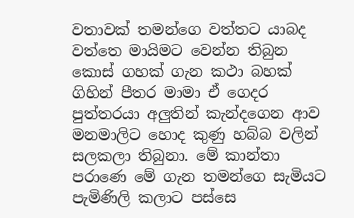වතාවක් තමන්ගෙ වත්තට යාබද වත්තෙ මායිමට වෙන්න තිබුන කොස් ගහක් ගැන කථා බහක් ගිහින් පීතර මාමා ඒ ගෙදර පුත්තරයා අලුතින් කැන්දගෙන ආව මනමාලිට හොද කුණු හබ්බ වලින් සලකලා තිබුනා. මේ කාන්තා පරාණෙ මේ ගැන තමන්ගෙ සැමියට පැමිණිලි කලාට පස්සෙ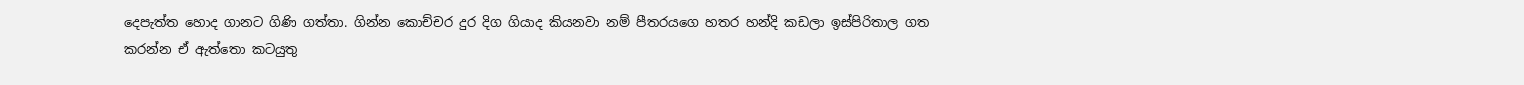දෙපැත්ත හොද ගානට ගිණි ගත්තා. ගින්න කොච්චර දුර දිග ගියාද කියනවා නම් පීතරයගෙ හතර හන්දි කඩලා ඉස්පිරිතාල ගත කරන්න ඒ ඇත්තො කටයුතු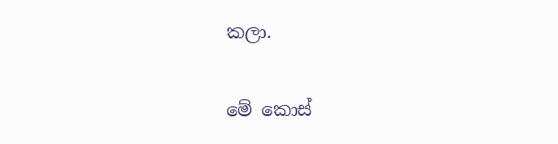කලා.

මේ කොස්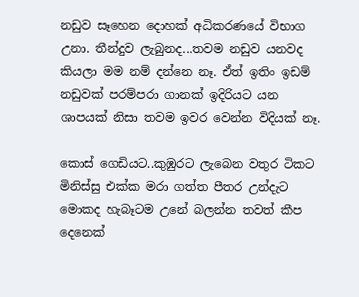නඩුව සෑහෙන දොහක් අධිකරණයේ විභාග උනා. තීන්දුව ලැබුනද...තවම නඩුව යනවද කියලා මම නම් දන්නෙ නෑ. ඒත් ඉතිං ඉඩම් නඩුවක් පරම්පරා ගානක් ඉදිරියට යන ශාපයක් නිසා තවම ඉවර වෙන්න විදියක් නෑ.

කොස් ගෙඩියට..කුඹුරට ලැබෙන වතුර ටිකට මිනිස්සු එක්ක මරා ගත්ත පීතර උන්දැට මොකද හැබෑටම උනේ බලන්න තවත් කීප දෙනෙක්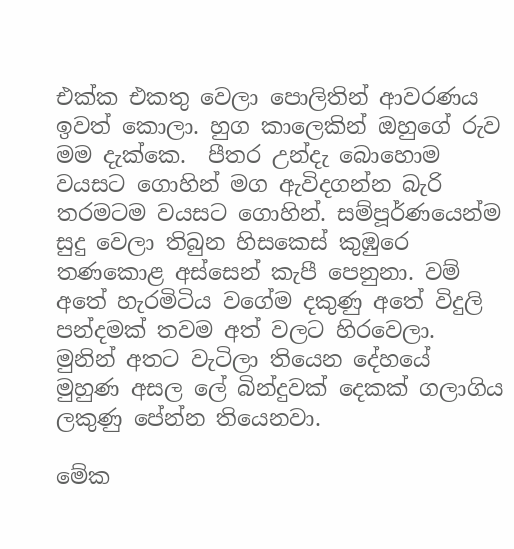එක්ක එකතු වෙලා පොලිතින් ආවරණය ඉවත් කොලා. හුග කාලෙකින් ඔහුගේ රුව මම දැක්කෙ.  පීතර උන්දැ බොහොම වයසට ගොහින් මග ඇවිදගන්න බැරි තරමටම වයසට ගොහින්. සම්පූර්ණයෙන්ම සුදු වෙලා තිබුන හිසකෙස් කුඹුරෙ තණකොළ අස්සෙන් කැපී පෙනුනා. වම් අතේ හැරමිටිය වගේම දකුණු අතේ විදුලි පන්දමක් තවම අත් වලට හිරවෙලා. මුනින් අතට වැටිලා තියෙන දේහයේ මුහුණ අසල ලේ බින්දුවක් දෙකක් ගලාගිය ලකුණු පේන්න තියෙනවා.

මේක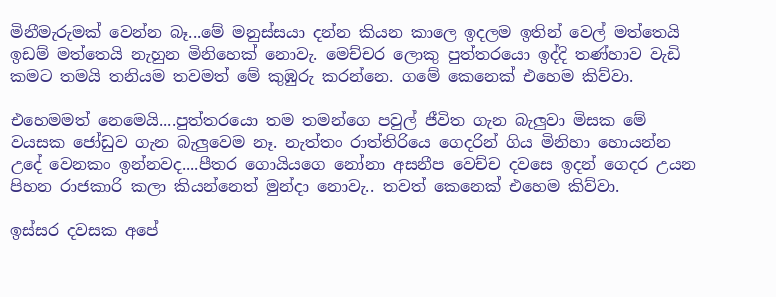මිනීමැරුමක් වෙන්න බෑ...මේ මනුස්සයා දන්න කියන කාලෙ ඉදලම ඉතින් වෙල් මත්තෙයි ඉඩම් මත්තෙයි නැහුන මිනිහෙක් නොවැ. මෙච්චර ලොකු පුත්තරයො ඉද්දි තණ්හාව වැඩි කමට තමයි තනියම තවමත් මේ කුඹුරු කරන්නෙ. ගමේ කෙනෙක් එහෙම කිව්වා.

එහෙමමත් නෙමෙයි....පුත්තරයො තම තමන්ගෙ පවුල් ජීවිත ගැන බැලුවා මිසක මේ වයසක ජෝඩුව ගැන බැලුවෙම නෑ. නැත්තං රාත්තිරියෙ ගෙදරින් ගිය මිනිහා හොයන්න උදේ වෙනකං ඉන්නවද....පීතර ගොයියගෙ නෝනා අසනීප වෙච්ච දවසෙ ඉදන් ගෙදර උයන පිහන රාජකාරි කලා කියන්නෙත් මුන්දා නොවැ.. තවත් කෙනෙක් එහෙම කිව්වා.

ඉස්සර දවසක අපේ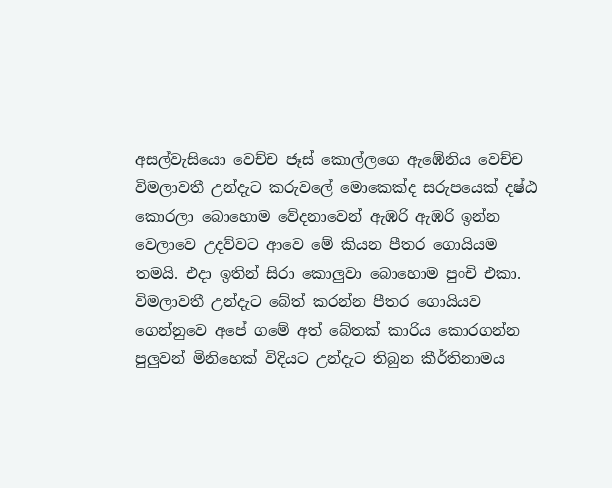අසල්වැසියො වෙච්ච ජෑස් කොල්ලගෙ ඇඹේනිය වෙච්ච විමලාවතී උන්දැට කරුවලේ මොකෙක්ද සරුපයෙක් දෂ්ඨ කොරලා බොහොම වේදනාවෙන් ඇඹරි ඇඹරි ඉන්න වෙලාවෙ උදව්වට ආවෙ මේ කියන පීතර ගොයියම තමයි. එදා ඉතින් සිරා කොලුවා බොහොම පුංචි එකා. විමලාවතී උන්දැට බේත් කරන්න පීතර ගොයියව ගෙන්නුවෙ අපේ ගමේ අත් බේතක් කාරිය කොරගන්න පුලුවන් මිනිහෙක් විදියට උන්දැට තිබුන කීර්තිනාමය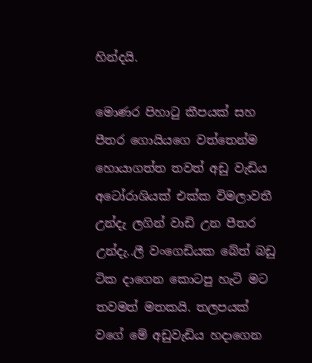හින්දයි.

මොණර පිහාටු කීපයක් සහ පීතර ගොයියගෙ වත්තෙන්ම හොයාගත්ත තවත් අඩු වැඩිය අටෝරාශියක් එක්ක විමලාවතී උන්දැ ලගින් වාඩි උන පීතර උන්දැ..ලී වංගෙඩියක බේත් බඩු ටික දාගෙන කොටපු හැටි මට තවමත් මතකයි. තලපයක් වගේ මේ අඩුවැඩිය හදාගෙන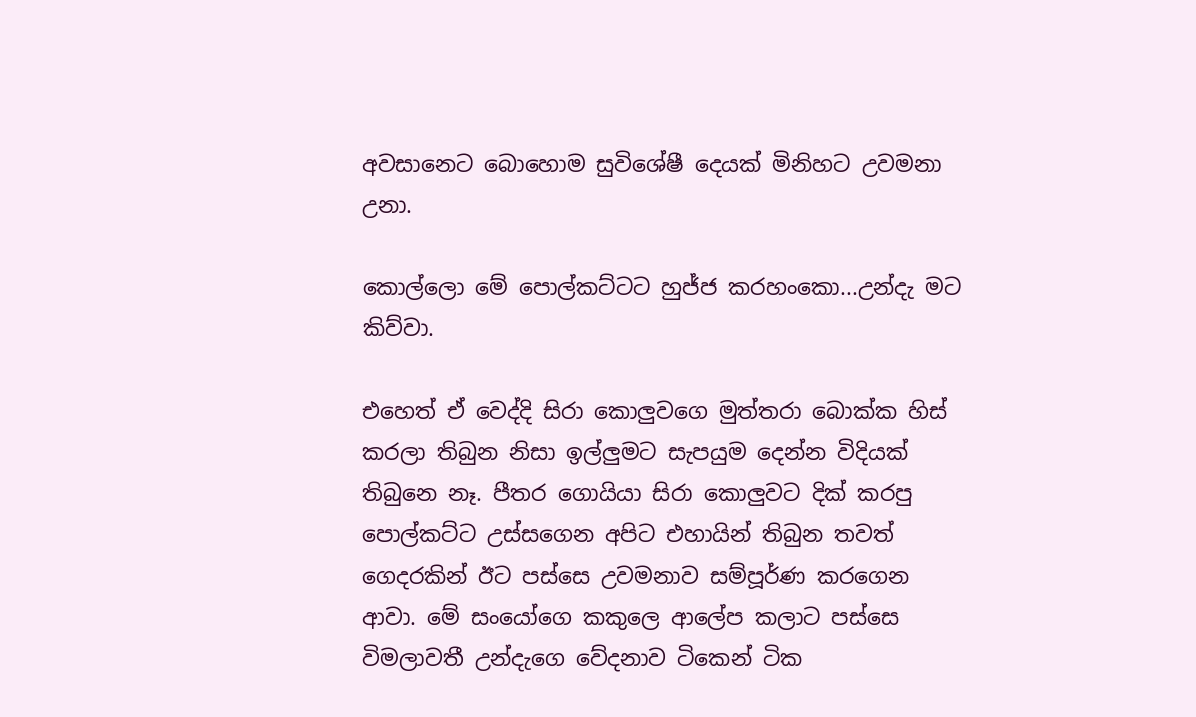අවසානෙට බොහොම සුවිශේෂී දෙයක් මිනිහට උවමනා උනා.

කොල්ලො මේ පොල්කට්ටට හුජ්ජ කරහංකො...උන්දැ මට කිව්වා.

එහෙත් ඒ වෙද්දි සිරා කොලුවගෙ මුත්තරා බොක්ක හිස් කරලා තිබුන නිසා ඉල්ලුමට සැපයුම දෙන්න විදියක් තිබුනෙ නෑ. පීතර ගොයියා සිරා කොලුවට දික් කරපු පොල්කට්ට උස්සගෙන අපිට එහායින් තිබුන තවත් ගෙදරකින් ඊට පස්සෙ උවමනාව සම්පූර්ණ කරගෙන ආවා. මේ සංයෝගෙ කකුලෙ ආලේප කලාට පස්සෙ විමලාවතී උන්දැගෙ වේදනාව ටිකෙන් ටික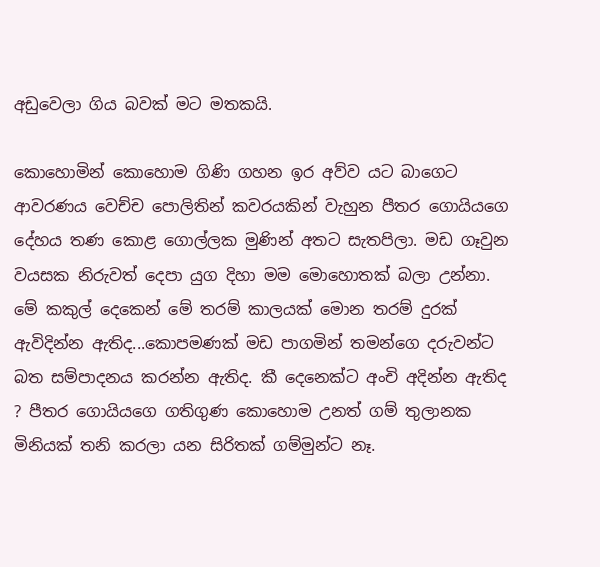අඩුවෙලා ගිය බවක් මට මතකයි.

කොහොමින් කොහොම ගිණි ගහන ඉර අව්ව යට බාගෙට ආවරණය වෙච්ච පොලිතින් කවරයකින් වැහුන පීතර ගොයියගෙ දේහය තණ කොළ ගොල්ලක මුණින් අතට සැතපිලා. මඩ ගෑවුන වයසක නිරුවත් දෙපා යුග දිහා මම මොහොතක් බලා උන්නා. මේ කකුල් දෙකෙන් මේ තරම් කාලයක් මොන තරම් දුරක් ඇවිදින්න ඇතිද...කොපමණක් මඩ පාගමින් තමන්ගෙ දරුවන්ට බත සම්පාදනය කරන්න ඇතිද. කී දෙනෙක්ට අංචි අදින්න ඇතිද ? පීතර ගොයියගෙ ගතිගුණ කොහොම උනත් ගම් තුලානක මිනියක් තනි කරලා යන සිරිතක් ගම්මුන්ට නෑ.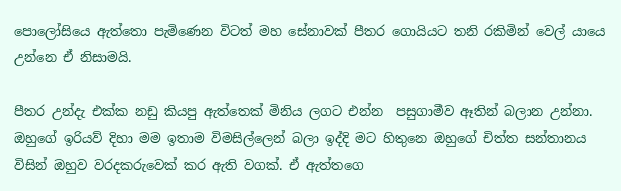පොලෝසියෙ ඇත්තො පැමිණෙන විටත් මහ සේනාවක් පීතර ගොයියට තනි රකිමින් වෙල් යායෙ උන්නෙ ඒ නිසාමයි.

පීතර උන්දැ එක්ක නඩු කියපු ඇත්තෙක් මිනිය ලගට එන්න  පසුගාමීව ඈතින් බලාන උන්නා. ඔහුගේ ඉරියව් දිහා මම ඉතාම විමසිල්ලෙන් බලා ඉද්දි මට හිතුනෙ ඔහුගේ චිත්ත සන්තානය විසින් ඔහුව වරදකරුවෙක් කර ඇති වගක්. ඒ ඇත්තගෙ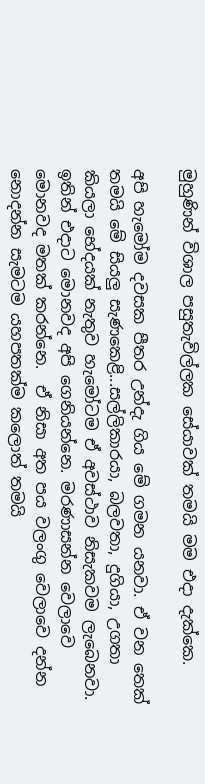මුහුණින් විශාල පසුතැවිල්ලක සේයාවක් තමයි මම එදා දැක්කෙ.

අපි හැමෝම දවසක පීතර උන්දැ ගිය මේ ගමන යනවා. ඒ වන තෙක් තමයි මේ සියලු සැණකෙළි...සල්ලිකාරයා, බලවතා, දුගියා, උගතා කියලා භේදයක් නැතුව හැමෝටම ඒ අවස්ථාව නිසැකවම ලැබෙනවා. ඉතින් එදාට මොනවද අපි ගෙනියන්නෙ. මරණාසන්න වෙලාවෙ මොනවද මතක් කරන්නෙ.  ඒ නිසා අත පය වලංගු වෙලාවෙ දන්න නොදන්න සැමටම යහපතක්ම කලොත් තමයි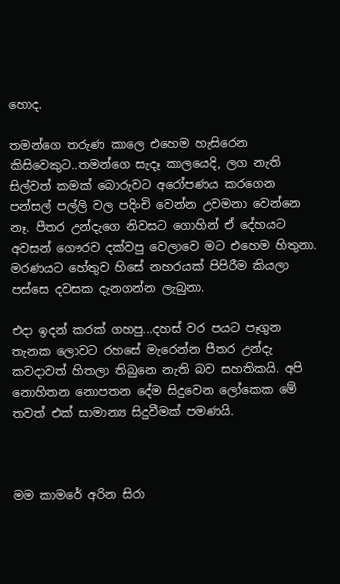හොද.

තමන්ගෙ තරුණ කාලෙ එහෙම හැසිරෙන කිසිවෙකුට..තමන්ගෙ සැදෑ කාලයෙදි, ලග නැති සිල්වත් කමක් බොරුවට අරෝපණය කරගෙන පන්සල් පල්ලි වල පදිංචි වෙන්න උවමනා වෙන්නෙ නෑ. පීතර උන්දැගෙ නිවසට ගොහින් ඒ දේහයට අවසන් ගෞරව දක්වපු වෙලාවෙ මට එහෙම හිතුනා. මරණයට හේතුව හිසේ නහරයක් පිපිරීම කියලා පස්සෙ දවසක දැනගන්න ලැබුනා.

එදා ඉදන් කරක් ගහපු...දහස් වර පයට පෑගුන තැනක ලොවට රහසේ මැරෙන්න පීතර උන්දැ කවදාවත් හිතලා තිබුනෙ නැති බව සහතිකයි. අපි නොහිතන නොපතන දේම සිදුවෙන ලෝකෙක මේ තවත් එක් සාමාන්‍ය සිදුවීමක් පමණයි.



මම කාමරේ අරින සිරා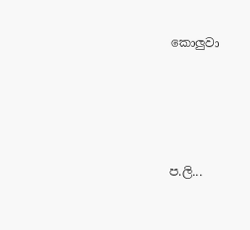කොලුවා




ප.ලි...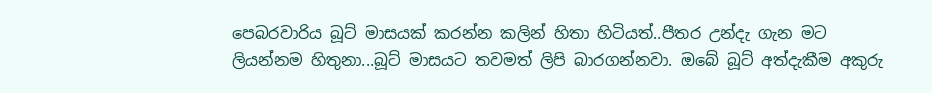පෙබරවාරිය බූට් මාසයක් කරන්න කලින් හිතා හිටියත්..පීතර උන්දැ ගැන මට ලියන්නම හිතුනා...බූට් මාසයට තවමත් ලිපි බාරගන්නවා. ඔබේ බූට් අත්දැකීම අකුරු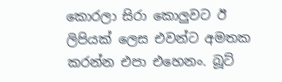කොරලා සිරා කොලුවට ඊ ලිපියක් ලෙස එවන්ට අමතක කරන්න එපා එහෙනං. බූට්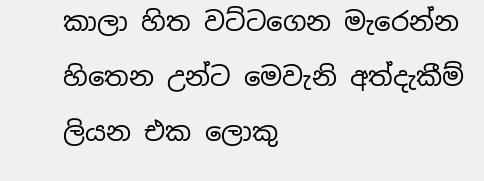කාලා හිත වට්ටගෙන මැරෙන්න හිතෙන උන්ට මෙවැනි අත්දැකීම් ලියන එක ලොකු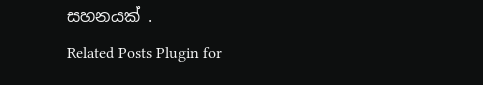සහනයක් .
Related Posts Plugin for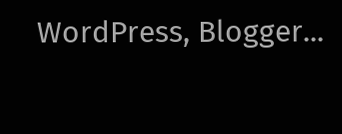WordPress, Blogger...